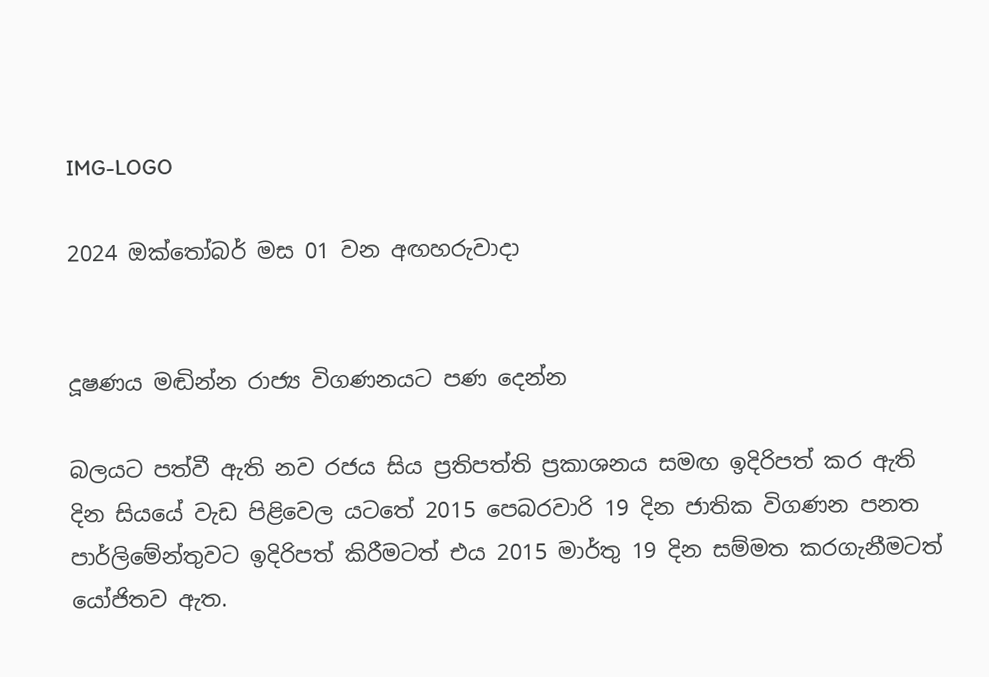IMG-LOGO

2024 ඔක්තෝබර් මස 01 වන අඟහරුවාදා


දූෂණය මඬින්න රාජ්‍ය විගණනයට පණ දෙන්න

බලයට පත්වී ඇති නව රජය සිය ප්‍රතිපත්ති ප්‍රකාශනය සමඟ ඉදිරිපත් කර ඇති දින සියයේ වැඩ පිළිවෙල යටතේ 2015 පෙබරවාරි 19 දින ජාතික විගණන පනත පාර්ලිමේන්තුවට ඉදිරිපත් කිරීමටත් එය 2015 මාර්තු 19 දින සම්මත කරගැනීමටත් යෝජිතව ඇත.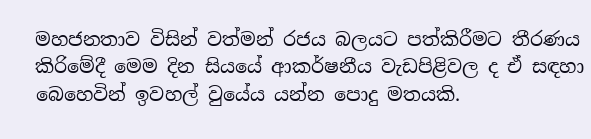මහජනතාව විසින් වත්මන් රජය බලයට පත්කිරීමට තීරණය කිරිමේදී මෙම දින සියයේ ආකර්ෂනීය වැඩපිළිවල ද ඒ සඳහා බෙහෙවින් ඉවහල් වුයේය යන්න පොදු මතයකි.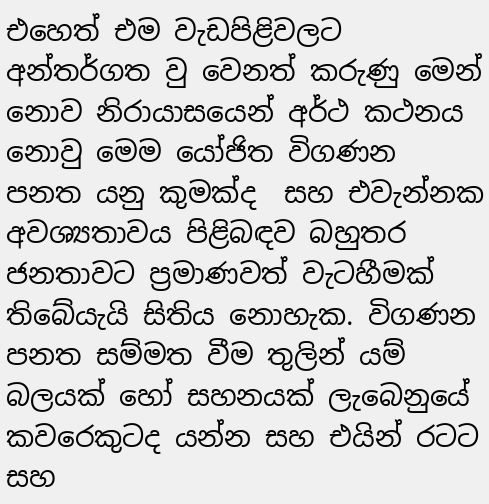එහෙත් එම වැඩපිළිවලට අන්තර්ගත වු වෙනත් කරුණු මෙන් නොව නිරායාසයෙන් අර්ථ කථනය නොවු මෙම යෝජිත විගණන පනත යනු කුමක්ද  සහ එවැන්නක අවශ්‍යතාවය පිළිබඳව බහුතර ජනතාවට ප්‍රමාණවත් වැටහීමක් තිබේයැයි සිතිය නොහැක. විගණන පනත සම්මත වීම තුලින් යම් බලයක් හෝ සහනයක් ලැබෙනුයේ කවරෙකුටද යන්න සහ එයින් රටට සහ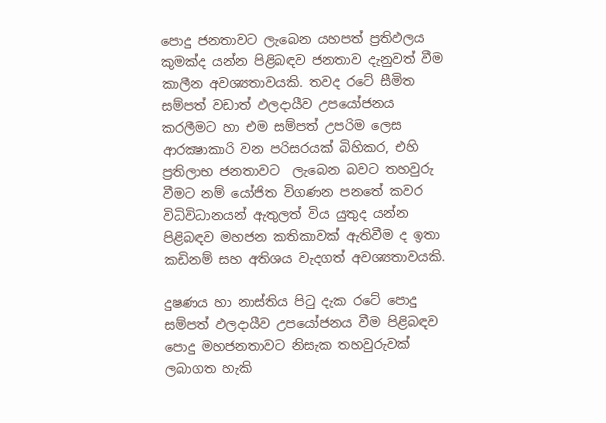පොදු ජනතාවට ලැබෙන යහපත් ප්‍රතිඵලය කුමක්ද යන්න පිළිබඳව ජනතාව දැනුවත් වීම කාලීන අවශ්‍යතාවයකි. තවද රටේ සීමිත සම්පත් වඩාත් ඵලදායීව උපයෝජනය කරලීමට හා එම සම්පත් උපරිම ලෙස ආරක්‍ෂාකාරි වන පරිසරයක් බිහිකර, එහි ප්‍රතිලාභ ජනතාවට  ලැබෙන බවට තහවුරු වීමට නම් යෝජිත විගණන පනතේ කවර විධිවිධානයන් ඇතුලත් විය යුතුද යන්න පිළිබඳව මහජන කතිකාවක් ඇතිවීම ද ඉතා කඩිනම් සහ අතිශය වැදගත් අවශ්‍යතාවයකි.

දුෂණය හා නාස්තිය පිටු දැක රටේ පොදු සම්පත් ඵලදායීව උපයෝජනය වීම පිළිබඳව පොදු මහජනතාවට නිසැක තහවුරුවක් ලබාගත හැකි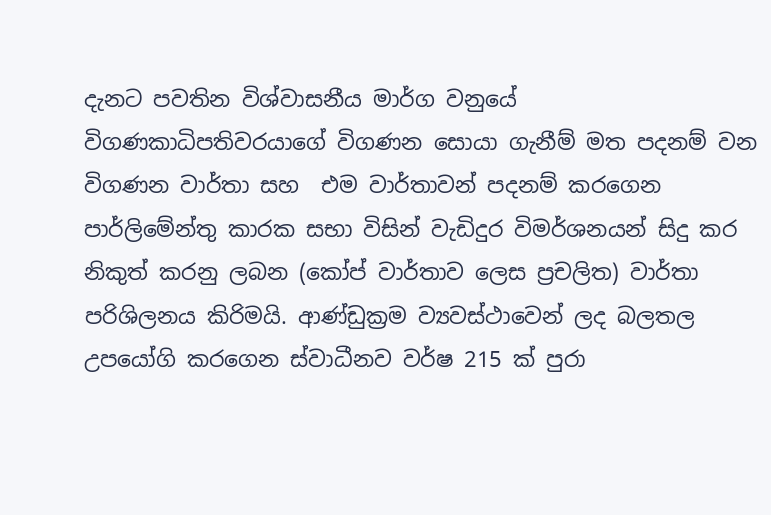දැනට පවතින විශ්වාසනීය මාර්ග වනුයේ  විගණකාධිපතිවරයාගේ විගණන සොයා ගැනීම් මත පදනම් වන විගණන වාර්තා සහ  එම වාර්තාවන් පදනම් කරගෙන පාර්ලිමේන්තු කාරක සභා විසින් වැඩිදුර විමර්ශනයන් සිදු කර නිකුත් කරනු ලබන (කෝප් වාර්තාව ලෙස ප්‍රචලිත) වාර්තා පරිශිලනය කිරිමයි. ආණ්ඩුක්‍රම ව්‍යවස්ථාවෙන් ලද බලතල උපයෝගි කරගෙන ස්වාධීනව වර්ෂ 215 ක් පුරා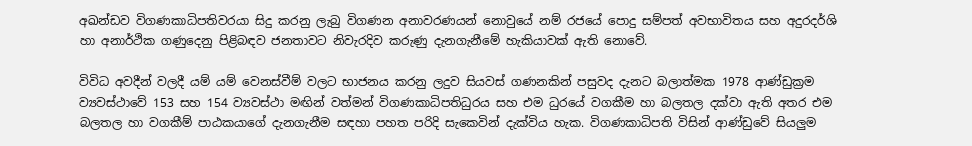අඛන්ඩව විගණකාධිපතිවරයා සිදු කරනු ලැබු විගණන අනාවරණයන් නොවුයේ නම් රජයේ පොදු සම්පත් අවභාවිතය සහ අදුරදර්ශි හා අනාර්ථික ගණුදෙනු පිළිබඳව ජනතාවට නිවැරදිව කරුණු දැනගැනීමේ හැකියාවක් ඇති නොවේ.

විවිධ අවදීන් වලදී යම් යම් වෙනස්වීම් වලට භාජනය කරනු ලදුව සියවස් ගණනකින් පසුවද දැනට බලාත්මක 1978 ආණ්ඩුක්‍රම ව්‍යවස්ථාවේ 153 සහ 154 ව්‍යවස්ථා මඟින් වත්මන් විගණකාධිපතිධුරය සහ එම ධුරයේ වගකීම හා බලතල‍ දක්වා ඇති අතර එම බලතල හා වගකීම් පාඨකයාගේ දැනගැනීම සඳහා පහත පරිදි සැකෙවින් දැක්විය හැක. විගණකාධිපති විසින් ආණ්ඩුවේ සියලුම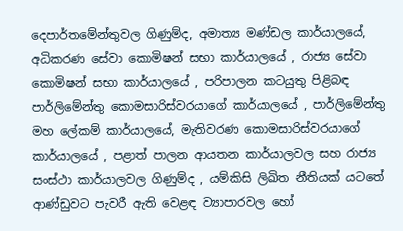දෙපාර්තමේන්තුවල ගිණුම්ද, අමාත්‍ය මණ්ඩල කාර්යාලයේ, අධිකරණ සේවා කොමිෂන් සභා කාර්යාලයේ , රාජ්‍ය සේවා කොමිෂන් සභා කාර්යාලයේ , පරිපාලන කටයුතු පිළිබඳ පාර්ලිමේන්තු කොමසාරිස්වරයාගේ කාර්යාලයේ , පාර්ලිමේන්තු මහ ලේකම් කාර්යාලයේ, මැතිවරණ කොමසාරිස්වරයාගේ කාර්යාලයේ , පළාත් පාලන ආයතන කාර්යාලවල සහ රාජ්‍ය සංස්ථා කාර්යාලවල ගිණුම්ද , යම්කිසි ලිඛිත නීතියක් යටතේ ආණ්ඩුවට පැවරී ඇති වෙළඳ ව්‍යාපාරවල හෝ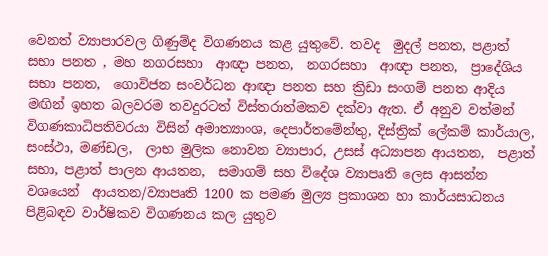වෙනත් ව්‍යාපාරවල ගිණුම්ද විගණනය කළ යුතුවේ. තවද  මුදල් පනත, පළාත් සභා පනත , මහ නගරසහා  ආඥා පනත,  නගරසහා  ආඥා පනත,  ප්‍රාදේශිය සභා පනත,  ගොවිජන සංවර්ධන ආඥා පනත සහ ක්‍රිඩා සංගම් පනත ආදිය මඟින් ඉහත බලවරම තවදුරටත් විස්තරාත්මකව දක්වා ඇත. ඒ අනුව වත්මන් විගණකාධිපතිවරයා විසින් අමාත්‍යාංශ, දෙපාර්තමේන්තු, දිස්ත්‍රික් ලේකම් කාර්යාල, සංස්ථා, මණ්ඩල,  ලාභ මුලික නොවන ව්‍යාපාර, උසස් අධ්‍යාපන ආයතන,  පළාත් සභා, පළාත් පාලන ආයතන,  සමාගම් සහ විදේශ ව්‍යාපෘති ලෙස ආසන්න වශයෙන්  ආයතන/ව්‍යාපෘති 1200 ක පමණ මුල්‍ය ප්‍රකාශන හා කාර්යසාධනය පිළිබඳව වාර්ෂිකව විගණනය කල යුතුව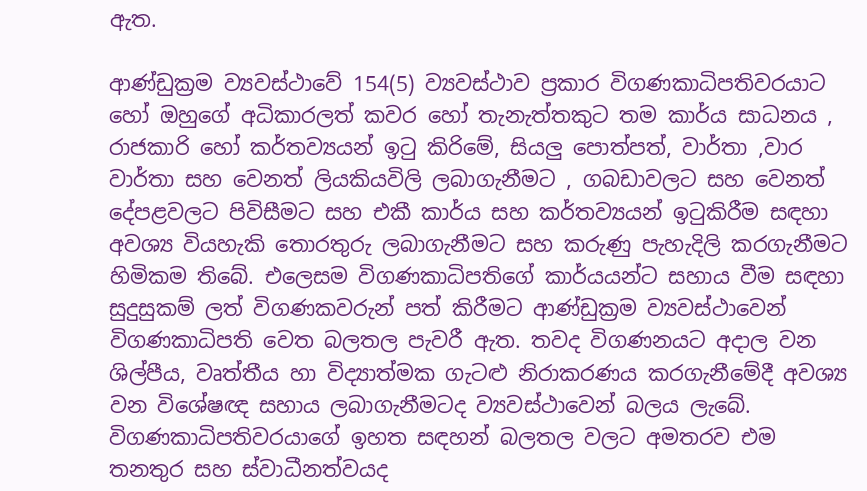ඇත.

ආණ්ඩුක්‍රම ව්‍යවස්ථාවේ 154(5) ව්‍යවස්ථාව ප්‍රකාර විගණකාධිපතිවරයාට හෝ ඔහුගේ අධිකාරලත් කවර හෝ තැනැත්තකුට තම කාර්ය සාධනය , රාජකාරි හෝ කර්තව්‍යයන් ඉටු කිරිමේ, සියලු පොත්පත්, වාර්තා ,වාර වාර්තා සහ වෙනත් ලියකියවිලි ලබාගැනීමට , ගබඩාවලට සහ වෙනත් දේපළවලට පිවිසීමට සහ එකී කාර්ය සහ කර්තව්‍යයන් ඉටුකිරීම සඳහා අවශ්‍ය වියහැකි තොරතුරු ලබාගැනීමට සහ කරුණු පැහැදිලි කරගැනීමට හිමිකම තිබේ. එලෙසම විගණකාධිපතිගේ කාර්යයන්ට සහාය වීම සඳහා සුදුසුකම් ලත් විගණකවරුන් පත් කිරීමට ආණ්ඩුක්‍රම ව්‍යවස්ථාවෙන් විගණකාධිපති වෙත බලතල පැවරී ඇත. තවද විගණනයට අදාල වන ශිල්පීය, වෘත්තීය හා විද්‍යාත්මක ගැටළු නිරාකරණය කරගැනීමේදී අවශ්‍ය වන විශේෂඥ සහාය ලබාගැනීමටද ව්‍යවස්ථාවෙන් බලය ලැබේ. විගණකාධිපතිවරයාගේ ඉහත සඳහන් බලතල වලට අමතරව එම තනතුර සහ ස්වාධීනත්වයද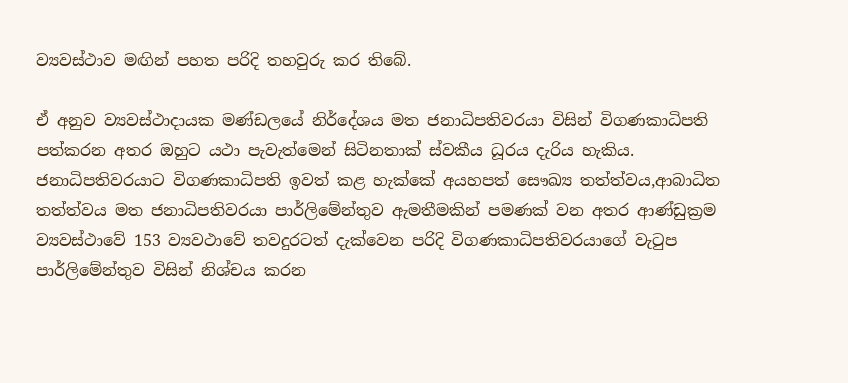ව්‍යවස්ථාව මඟින් පහත පරිදි තහවුරු කර තිබේ.

ඒ අනුව ව්‍යවස්ථාදායක මණ්ඩලයේ නිර්දේශය මත ජනාධිපතිවරයා විසින් විගණකාධිපති පත්කරන අතර ඔහුට යථා පැවැත්මෙන් සිටිනතාක් ස්වකීය ධූරය දැරිය හැකිය. ජනාධිපතිවරයාට විගණකාධිපති ඉවත් කළ හැක්කේ අයහපත් සෞඛ්‍ය තත්ත්වය,ආබාධිත තත්ත්වය මත ජනාධිපතිවරයා පාර්ලිමේන්තුව ඇමතීමකින් පමණක් වන අතර ආණ්ඩුක්‍රම ව්‍යවස්ථාවේ 153 ව්‍යවථාවේ තවදුරටත් දැක්වෙන පරිදි විගණකාධිපතිවරයාගේ වැටුප පාර්ලිමේන්තුව විසින් නිශ්චය කරන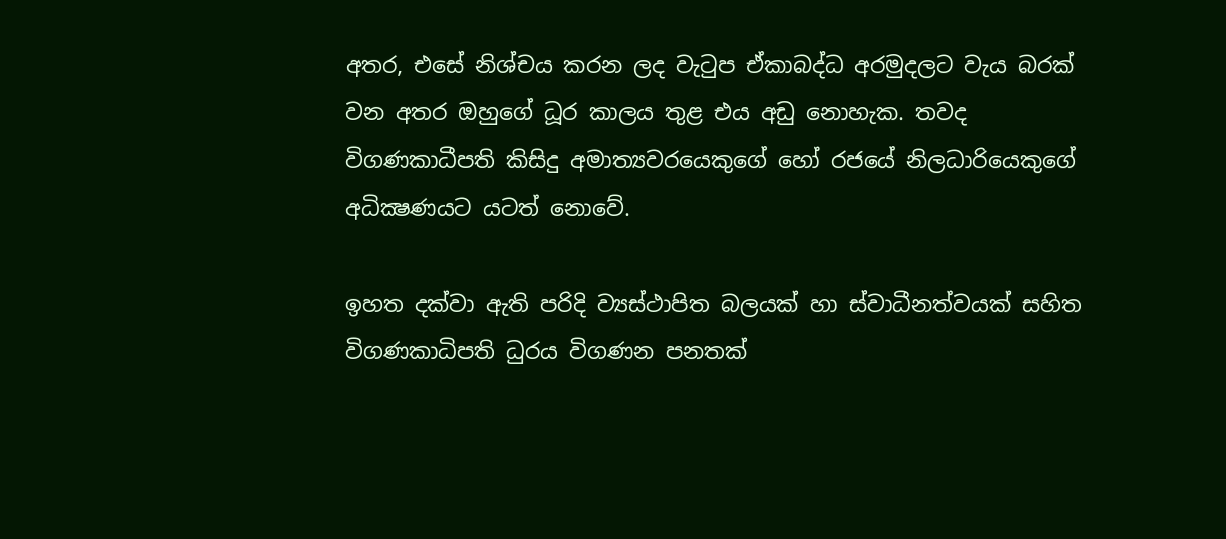අතර, එසේ නිශ්චය කරන ලද වැටුප ඒකාබද්ධ අරමුදලට වැය බරක් වන අතර ඔහුගේ ධූර කාලය තුළ එය අඩු නොහැක. තවද විගණකාධීපති කිසිදු අමාත්‍යවරයෙකුගේ හෝ රජයේ නිලධාරියෙකුගේ අධික්‍ෂණයට යටත් නොවේ.

ඉහත දක්වා ඇති පරිදි ව්‍යස්ථාපිත බලයක් හා ස්වාධීනත්වයක් සහිත විගණකාධිපති ධුරය විගණන පනතක්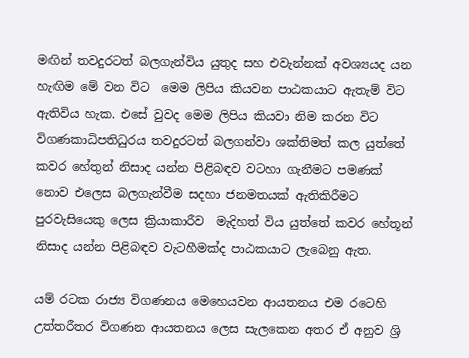මඟින් තවදුරටත් බලගැන්විය යුතුද සහ එවැන්නක් අවශ්‍යයද යන හැඟිම මේ වන විට  මෙම ලිපිය කියවන පාඨකයාට ඇතැම් විට ඇතිවිය හැක. එසේ වුවද මෙම ලිපිය කියවා නිම කරන විට විගණකාධිපතිධුරය තවදුරටත් බලගන්වා ශක්තිමත් කල යුත්තේ කවර හේතුන් නිසාද යන්න පිළිබඳව වටහා ගැනීමට පමණක් නොව එලෙස බලගැන්වීම සදහා ජනමතයක් ඇතිකිරීමට පුරවැසියෙකු ලෙස ක්‍රියාකාරීව  මැදිහත් විය යුත්තේ කවර හේතූන් නිසාද යන්න පිළිබඳව වැටහීමක්ද පාඨකයාට ලැබෙනු ඇත.

යම් රටක රාජ්‍ය විගණනය මෙහෙයවන ආයතනය එම රටෙහි උත්තරීතර විගණන ආයතනය ලෙස සැලකෙන අතර ඒ අනුව ශ්‍රි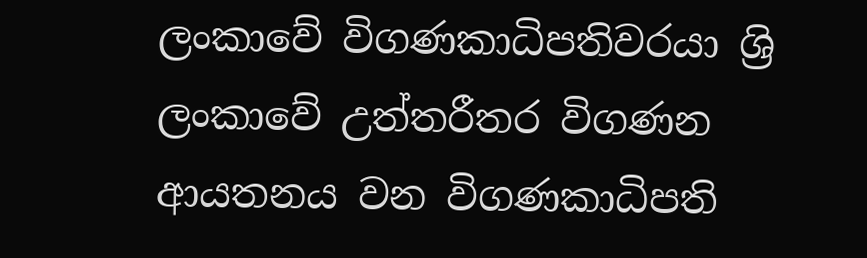ලංකාවේ විගණකාධිපතිවරයා ශ්‍රි ලංකාවේ උත්තරීතර විගණන ආයතනය වන විගණකාධිපති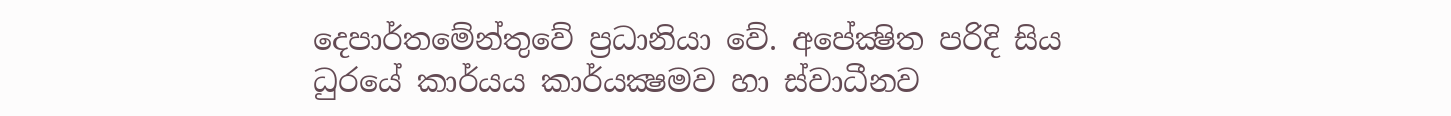දෙපාර්තමේන්තුවේ ප්‍රධානියා වේ. අපේක්‍ෂිත පරිදි සිය ධුරයේ කාර්යය කාර්යක්‍ෂමව හා ස්වාධීනව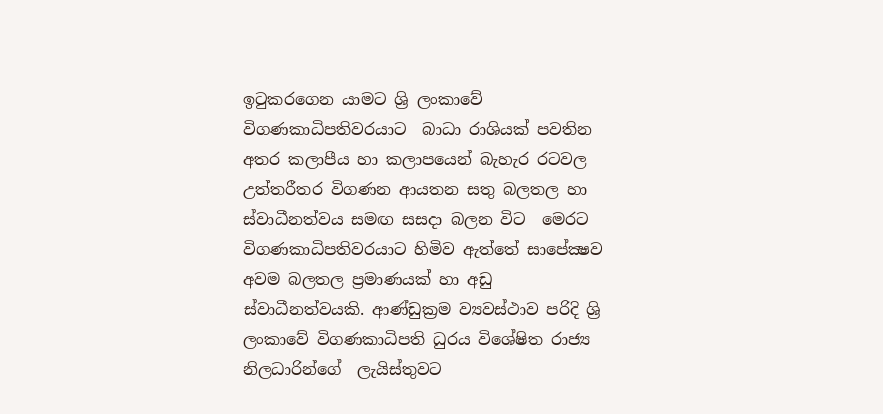ඉටුකරගෙන යාමට ශ්‍රි ලංකාවේ විගණකාධිපතිවරයාට  බාධා රාශියක් පවතින අතර කලාපීය හා කලාපයෙන් බැහැර රටවල උත්තරීතර විගණන ආයතන සතු බලතල හා  ස්වාධීනත්වය සමඟ සසදා බලන විට  මෙරට විගණකාධිපතිවරයාට හිමිව ඇත්තේ සාපේක්‍ෂව අවම බලතල ප්‍රමාණයක් හා අඩු ස්වාධීනත්වයකි. ආණ්ඩුක්‍රම ව්‍යවස්ථාව පරිදි ශ්‍රි ලංකාවේ විගණකාධිපති ධුරය විශේෂිත රාජ්‍ය නිලධාරින්ගේ  ලැයිස්තුවට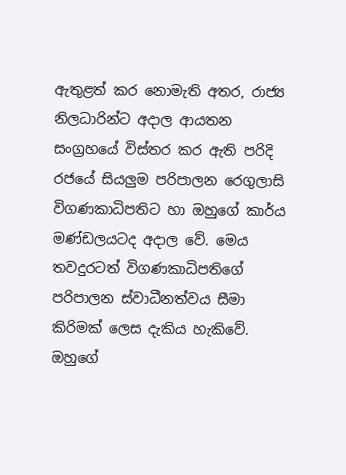ඇතුළත් කර නොමැති අතර, රාජ්‍ය නිලධාරින්ට අදාල ආයතන සංග්‍රහයේ විස්තර කර ඇති පරිදි රජයේ සියලුම පරිපාලන රෙගුලාසි විගණකාධිපතිට හා ඔහුගේ කාර්ය මණ්ඩලයටද අදාල වේ. මෙය තවදුරටත් විගණකාධිපතිගේ පරිපාලන ස්වාධීනත්වය සීමා කිරිමක් ලෙස දැකිය හැකිවේ. ඔහුගේ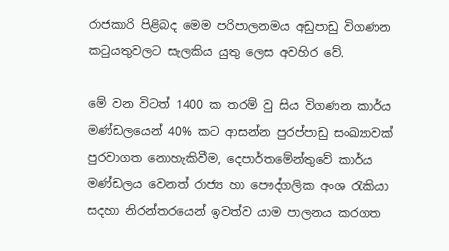රාජකාරි පිළිබද මෙම පරිපාලනමය අඩුපාඩු විගණන කටුයතුවලට සැලකිය යුතු ලෙස අවහිර වේ.

මේ වන විටත් 1400 ක තරම් වු සිය විගණන කාර්ය මණ්ඩලයෙන් 40% කට ආසන්න පුරප්පාඩු සංඛ්‍යාවක් පුරවාගත නොහැකිවීම, දෙපාර්තමේන්තුවේ කාර්ය මණ්ඩලය වෙනත් රාජ්‍ය හා පෞද්ගලික අංශ රැකියා සදහා නිරන්තරයෙන් ඉවත්ව යාම පාලනය කරගත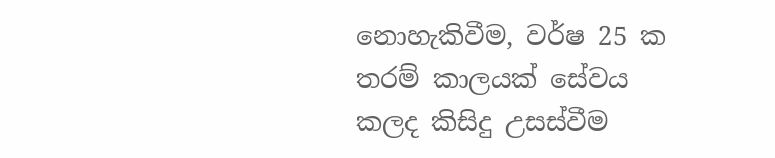නොහැකිවීම, වර්ෂ 25 ක තරම් කාලයක් සේවය කලද කිසිදු උසස්වීම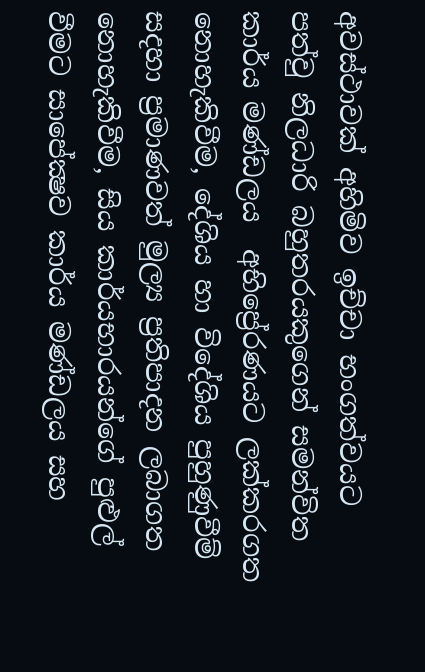අවස්ථාවක් අහිමිව ඉච්චා භංගත්වයට පත්වු නිලධාරි බහුතරයකුගෙන් සමන්විත කාර්ය මණ්ඩලය  අභිප්‍රේරණයට ලක්කරගත නොහැකිවීම, දේශිය හා විදේශිය පුහුණුවීම් සදහා ප්‍රමාණවත් මුල්‍ය ප්‍රතිපාදන ලබාගත නොහැකිවීම, සිය කාර්යභාරයන්ගේ පුළුල් වීමට සාපේක්‍ෂව කාර්ය මණ්ඩලය සහ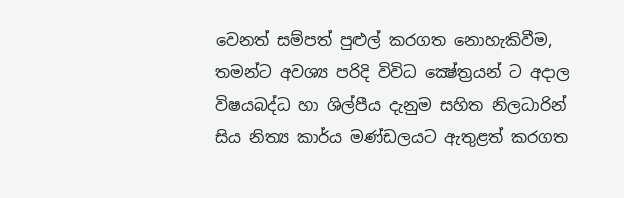වෙනත් සම්පත් පුළුල් කරගත නොහැකිවීම, තමන්ට අවශ්‍ය පරිදි විවිධ ක්‍ෂේත්‍රයන් ට අදාල  විෂයබද්ධ හා ශිල්පීය දැනුම සහිත නිලධාරින් සිය නිත්‍ය කාර්ය මණ්ඩලයට ඇතුළත් කරගත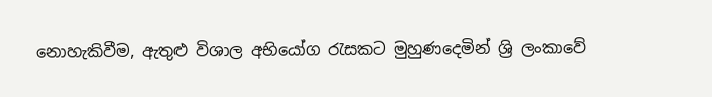නොහැකිවීම, ඇතුළු විශාල අභියෝග රැසකට මුහුණදෙමින් ශ්‍රි ලංකාවේ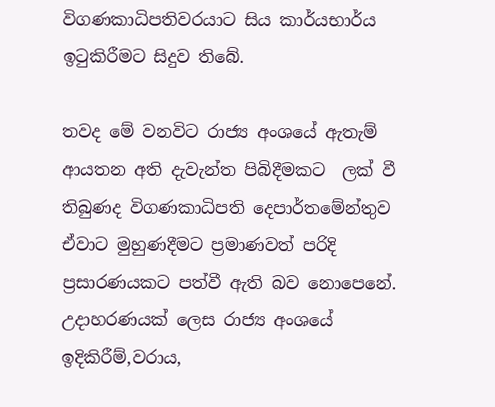විගණකාධිපතිවරයාට සිය කාර්යභාර්ය ඉටුකිරීමට සිදුව තිබේ.

තවද මේ වනවිට රාජ්‍ය අංශයේ ඇතැම් ආයතන අති දැවැන්ත පිබිදීමකට  ලක් වී තිබුණද විගණකාධිපති දෙපාර්තමේන්තුව ඒවාට මුහුණදීමට ප්‍රමාණවත් පරිදි ප්‍රසාරණයකට පත්වී ඇති බව නොපෙනේ. උදාහරණයක් ලෙස රාජ්‍ය අංශයේ ඉදිකිරීම්,වරාය,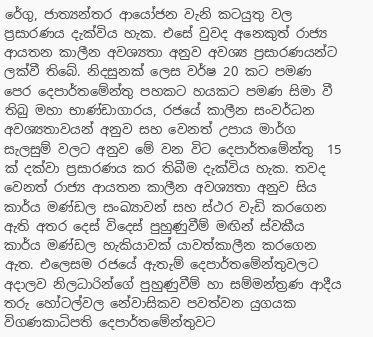රේගු, ජාත්‍යන්තර ආයෝජන වැනි කටයුතු වල ප්‍රසාරණය දැක්විය හැක. එසේ වුවද අනෙකුත් රාජ්‍ය ආයතන කාලීන අවශ්‍යතා අනුව අවශ්‍ය ප්‍රසාරණයන්ට ලක්වී තිබේ. නිදසුනක් ලෙස වර්ෂ 20 කට පමණ පෙර දෙපාර්තමේන්තු පහකට හයකට පමණ සිමා වී තිබු මහා භාණ්ඩාගාරය, රජයේ කාලීන සංවර්ධන අවශ්‍යතාවයන් අනුව සහ වෙනත් උපාය මාර්ග සැලසුම් වලට අනුව මේ වන විට දෙපාර්තමේන්තු  15 ක් දක්වා ප්‍රසාරණය කර තිබීම දැක්විය හැක. තවද වෙනත් රාජ්‍ය ආයතන කාලීන අවශ්‍යතා අනුව සිය කාර්ය මණ්ඩල සංඛ්‍යාවන් සහ ස්ථර වැඩි කරගෙන ඇති අතර දෙස් විදෙස් පුහුණුවීම් මඟින් ස්වකීය කාර්ය මණ්ඩල හැකියාවක් යාවත්කාලීන කරගෙන ඇත. එලෙසම රජයේ ඇතැම් දෙපාර්තමේන්තුවලට අදාලව නිලධාරින්ගේ පුහුණුවීම් හා සම්මන්ත්‍රණ ආදීය තරු හෝටල්වල නේවාසිකව පවත්වන යුගයක විගණකාධිපති දෙපාර්තමේන්තුවට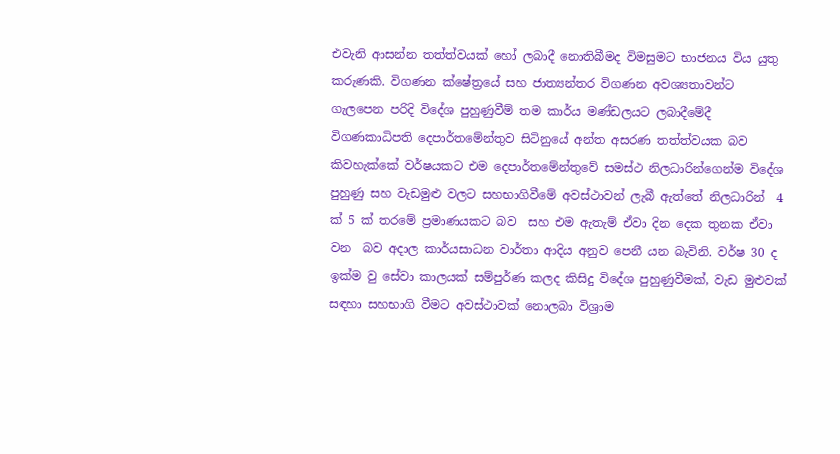එවැනි ආසන්න තත්ත්වයක් හෝ ලබාදී නොතිබීමද විමසුමට භාජනය විය යුතු කරුණකි. විගණන ක්ෂේත්‍රයේ සහ ජාත්‍යන්තර විගණන අවශ්‍යතාවන්ට ගැලපෙන පරිදි විදේශ පුහුණුවීම් තම කාර්ය මණ්ඩලයට ලබාදීමේදී විගණකාධිපති දෙපාර්තමේන්තුව සිටිනුයේ අන්ත අසරණ තත්ත්වයක බව කිවහැක්කේ වර්ෂයකට එම දෙපාර්තමේන්තුවේ සමස්ථ නිලධාරින්ගෙන්ම විදේශ පුහුණු සහ වැඩමුළු වලට සහභාගිවීමේ අවස්ථාවන් ලැබී ඇත්තේ නිලධාරින්  4 ක් 5 ක් තරමේ ප්‍රමාණයකට බව  සහ එම ඇතැම් ඒවා දින දෙක තුනක ඒවා වන  බව අදාල කාර්යසාධන වාර්තා ආදිය අනුව පෙනී යන බැවිනි. වර්ෂ 30 ද ඉක්ම වු සේවා කාලයක් සම්පුර්ණ කලද කිසිදු විදේශ පුහුණුවීමක්, වැඩ මුළුවක් සඳහා සහභාගි වීමට අවස්ථාවක් නොලබා විශ්‍රාම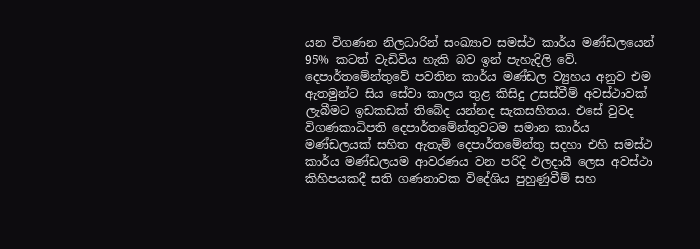යන විගණන නිලධාරින් සංඛ්‍යාව සමස්ථ කාර්ය මණ්ඩලයෙන් 95% කටත් වැඩිවිය හැකි බව ඉන් පැහැදිලි වේ. දෙපාර්තමේන්තුවේ පවතින කාර්ය මණ්ඩල ව්‍යුහය අනුව එම ඇතමුන්ට සිය සේවා කාලය තුළ කිසිදු උසස්වීම් අවස්ථාවක් ලැබීමට ඉඩකඩක් තිබේද යන්නද සැකසහිතය. එසේ වුවද විගණකාධිපති දෙපාර්තමේන්තුවටම සමාන කාර්ය මණ්ඩලයක් සහිත ඇතැම් දෙපාර්තමේන්තු සදහා එහි සමස්ථ කාර්ය මණ්ඩලයම ආවරණය වන පරිදි ඵලදායී ලෙස අවස්ථා කිහිපයකදී සති ගණනාවක විදේශිය පුහුණුවීම් සහ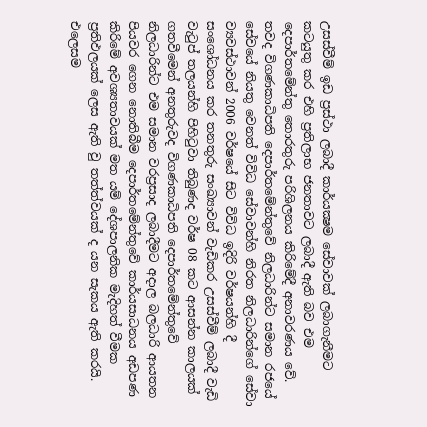උසස්වීම් ඉඩ ප්‍රස්ථා ලබාදී කාර්යක්‍ෂම සේවාවක් ලබාගැනීමට කටයුතු කර එහි ප්‍රතිලාභ ජනතාවට ලබාදී ඇති බව එම දෙපාර්තමේන්තු තොරතුරු පරිශිලනය කිරිමේදී අනාවරණය වේ. තවද විගණකාධිපති දෙපාර්තමේන්තුවේ නිලධාරින්ට සමාන රජයේ සේවයේ නියතු වෙනත් විවිධ සේවාවන්හි නිරත නිලධාරින්ගේ සේවා ව්‍යවස්ථාවන් 2006 වර්ෂයේ සිට විවිධ ඉදිරි වර්ෂයන්හි දී සංශෝධනය කර තනතුරු සංඛ්‍යාවන් වැඩිකර උසස්වීම් ලබාදී වැඩි වැටුප් තලයන්හි පිහිටුවා තිබුණද වර්ෂ 08 කට ආසන්න කාලයක් ගතවීමෙන් අනතුරුවද විගණකාධිපති දෙපාර්තමේන්තුවේ නිලධාරින්ට එම සමාන වරප්‍රසාද ලබාදීමට අදාල බලධාරි ආයතන පියවර ගෙන නොතිබීම දෙපාර්තමේන්තුවේ කාර්යසාධනය අඩපණ කිරිමේ අවශ්‍යතාවයක් මත යම් දේශපාලනික මැදිහත් වීමක ප්‍රතිඵලයක් ලෙස ඇති වු තත්ත්වයක් ද යන සැකය ඇති කරයි. එලෙසම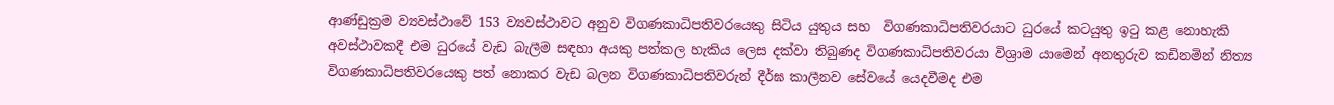ආණ්ඩුක්‍රම ව්‍යවස්ථාවේ 153 ව්‍යවස්ථාවට අනුව විගණකාධිපතිවරයෙකු සිටිය යුතුය සහ  විගණකාධිපතිවරයාට ධුරයේ කටයුතු ඉටු කළ නොහැකි අවස්ථාවකදී එම ධුරයේ වැඩ බැලීම සඳහා අයකු පත්කල හැකිය ලෙස දක්වා තිබුණද විගණකාධිපතිවරයා විශ්‍රාම යාමෙන් අනතුරුව කඩිනමින් නිත්‍ය විගණකාධිපතිවරයෙකු පත් නොකර වැඩ බලන විගණකාධිපතිවරුන් දීර්ඝ කාලීනව සේවයේ යෙදවීමද එම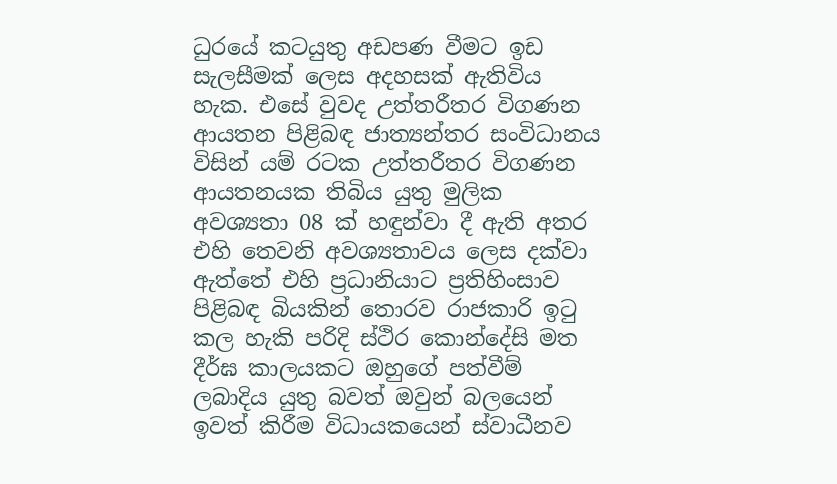ධුරයේ කටයුතු අඩපණ වීමට ඉඩ සැලසීමක් ලෙස අදහසක් ඇතිවිය හැක. එසේ වුවද උත්තරීතර විගණන ආයතන පිළිබඳ ජාත්‍යන්තර සංවිධානය විසින් යම් රටක උත්තරීතර විගණන ආයතනයක තිබිය යුතු මුලික අවශ්‍යතා 08 ක් හඳුන්වා දී ඇති අතර එහි තෙවනි අවශ්‍යතාවය ලෙස දක්වා ඇත්තේ එහි ප්‍රධානියාට ප්‍රතිහිංසාව පිළිබඳ බියකින් තොරව රාජකාරි ඉටු කල හැකි පරිදි ස්ථිර කොන්දේසි මත දීර්ඝ කාලයකට ඔහුගේ පත්වීම් ලබාදිය යුතු බවත් ඔවුන් බලයෙන් ඉවත් කිරීම විධායකයෙන් ස්වාධීනව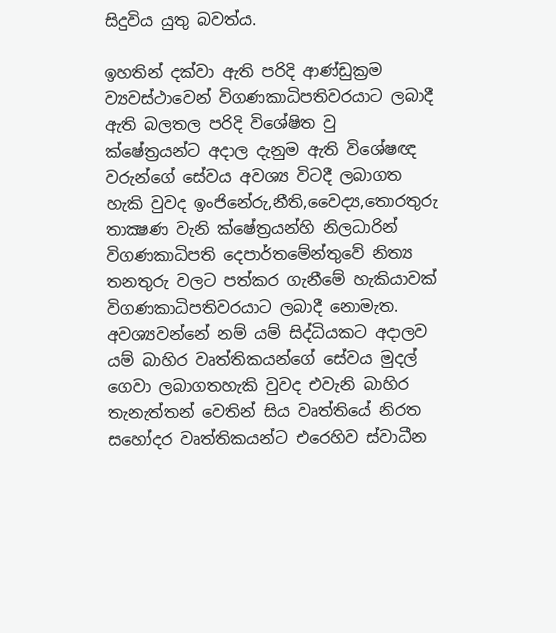සිදුවිය යුතු බවත්ය.

ඉහතින් දක්වා ඇති පරිදි ආණ්ඩුක්‍රම ව්‍යවස්ථාවෙන් විගණකාධිපතිවරයාට ලබාදී ඇති බලතල පරිදි විශේෂිත වු ක්ෂේත්‍රයන්ට අදාල දැනුම ඇති විශේෂඥ වරුන්ගේ සේවය අවශ්‍ය විටදී ලබාගත හැකි වුවද ඉංජිනේරු,නීති,වෛද්‍ය,තොරතුරු තාක්‍ෂණ වැනි ක්ෂේත්‍රයන්හි නිලධාරින් විගණකාධිපති දෙපාර්තමේන්තුවේ නිත්‍ය තනතුරු වලට පත්කර ගැනීමේ හැකියාවක් විගණකාධිපතිවරයාට ලබාදී නොමැත. අවශ්‍යවන්නේ නම් යම් සිද්ධියකට අදාලව යම් බාහිර වෘත්තිකයන්ගේ සේවය මුදල් ගෙවා ලබාගතහැකි වුවද එවැනි බාහිර තැනැත්තන් වෙතින් සිය වෘත්තියේ නිරත සහෝදර වෘත්තිකයන්ට එරෙහිව ස්වාධීන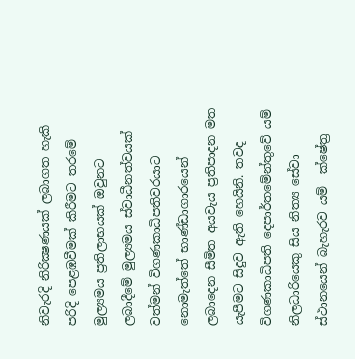නිවැරදි නිරික්‍ෂණයක් ලබාගත හැකි පරිදි පෙළඹවීමක් කිරීමට තරමේ මුල්‍යමය ප්‍රතිලාභයක් ඔවුනට ලබාදීමේ මුල්‍යමය ස්වාධීනත්වයක් වත්මන් විගණකාධිපතිවරයාට නොමැත්තේ භාණ්ඩාගාරයෙන් ලබාදෙන සීමිත අයවැය ප්‍රතිපාදන මත යැපීමට සිදුව ඇති හෙයිනි. තවද  විගණකාධිපති දෙපාර්තමේන්තුවේ යම් නිලධාරියෙකු සිය නිත්‍ය සේවා ස්ථානයෙන් බැහැරව යම්  ක්ෂේත්‍ර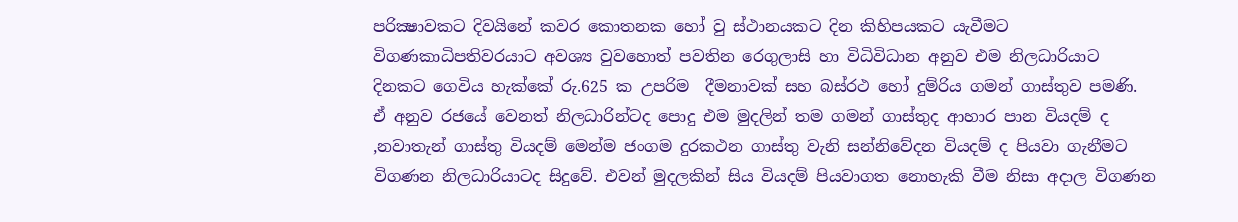පරික්‍ෂාවකට දිවයිනේ කවර කොතනක හෝ වු ස්ථානයකට දින කිහිපයකට යැවීමට විගණකාධිපතිවරයාට අවශ්‍ය වුවහොත් පවතින රෙගුලාසි හා විධිවිධාන අනුව එම නිලධාරියාට දිනකට ගෙවිය හැක්කේ රු.625 ක උපරිම  දීමනාවක් සහ බස්රථ හෝ දුම්රිය ගමන් ගාස්තුව පමණි.  ඒ අනුව රජයේ වෙනත් නිලධාරින්ටද පොදු එම මුදලින් තම ගමන් ගාස්තුද ආහාර පාන වියදම් ද ,නවාතැන් ගාස්තු වියදම් මෙන්ම ජංගම දුරකථන ගාස්තු වැනි සන්නිවේදන වියදම් ද පියවා ගැනීමට විගණන නිලධාරියාටද සිදුවේ. එවන් මුදලකින් සිය වියදම් පියවාගත නොහැකි වීම නිසා අදාල විගණන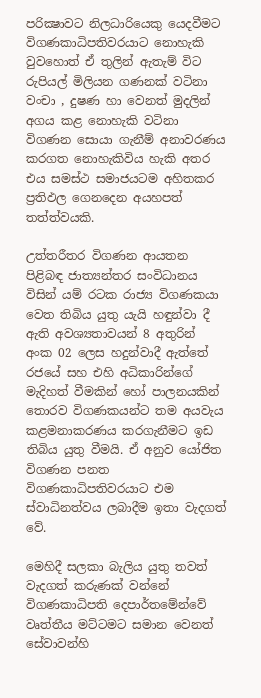පරික්‍ෂාවට නිලධාරියෙකු යෙදවීමට විගණකාධිපතිවරයාට නොහැකි වුවහොත් ඒ තුලින් ඇතැම් විට රුපියල් මිලියන ගණනක් වටිනා වංචා , දුෂණ හා වෙනත් මුදලින් අගය කළ නොහැකි වටිනා විගණන සොයා ගැනීම් අනාවරණය කරගත නොහැකිවිය හැකි අතර එය සමස්ථ සමාජයටම අහිතකර ප්‍රතිඵල ගෙනදෙන අයහපත් තත්ත්වයකි.

උත්තරීතර විගණන ආයතන පිළිබඳ ජාත්‍යන්තර සංවිධානය විසින් යම් රටක රාජ්‍ය විගණකයා වෙත තිබිය යුතු යැයි හඳුන්වා දී ඇති අවශ්‍යතාවයන් 8 අතුරින් අංක 02 ලෙස හදුන්වාදී ඇත්තේ රජයේ සහ එහි අධිකාරින්ගේ මැදිහත් වීමකින් හෝ පාලනයකින්  තොරව විගණකයන්ට තම අයවැය කළමනාකරණය කරගැනීමට ඉඩ තිබිය යුතු වීමයි. ඒ අනුව යෝජිත විගණන පනත විගණකාධිපතිවරයාට එම ස්වාධිනත්වය ලබාදීම ඉතා වැදගත් වේ.

මෙහිදී සලකා බැලිය යුතු තවත් වැදගත් කරුණක් වන්නේ විගණකාධිපති දෙපාර්තමේන්වේ වෘත්තීය මට්ටමට සමාන වෙනත් සේවාවන්හි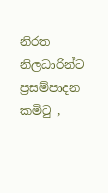නිරත නිලධාරින්ට ප්‍රසම්පාදන කමිටු ,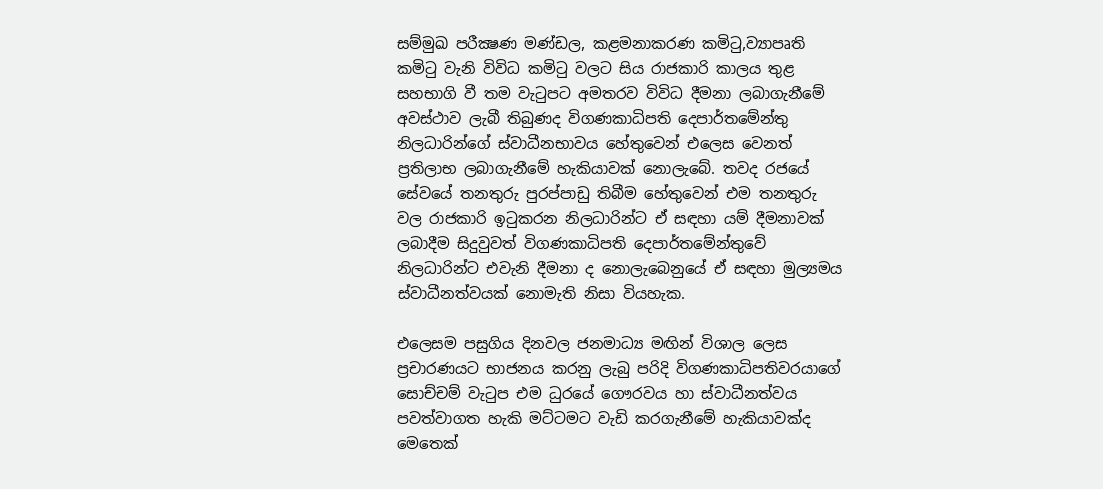සම්මුඛ පරීක්‍ෂණ මණ්ඩල, කළමනාකරණ කමිටු,ව්‍යාපෘති කමිටු වැනි විවිධ කමිටු වලට සිය රාජකාරි කාලය තුළ සහභාගි වී තම වැටුපට අමතරව විවිධ දීමනා ලබාගැනීමේ අවස්ථාව ලැබී තිබුණද විගණකාධිපති දෙපාර්තමේන්තු නිලධාරින්ගේ ස්වාධීනභාවය හේතුවෙන් එලෙස වෙනත් ප්‍රතිලාභ ලබාගැනීමේ හැකියාවක් නොලැබේ. තවද රජයේ සේවයේ තනතුරු පුරප්පාඩු තිබීම හේතුවෙන් එම තනතුරු වල රාජකාරි ඉටුකරන නිලධාරින්ට ඒ සඳහා යම් දීමනාවක් ලබාදීම සිදුවුවත් විගණකාධිපති දෙපාර්තමේන්තුවේ නිලධාරින්ට එවැනි දීමනා ද නොලැබෙනුයේ ඒ සඳහා මුල්‍යමය ස්වාධීනත්වයක් නොමැති නිසා වියහැක.

එලෙසම පසුගිය දිනවල ජනමාධ්‍ය මඟින් විශාල ලෙස ප්‍රචාරණයට භාජනය කරනු ලැබු පරිදි විගණකාධිපතිවරයාගේ සොච්චම් වැටුප එම ධුරයේ ගෞරවය හා ස්වාධීනත්වය පවත්වාගත හැකි මට්ටමට වැඩි කරගැනීමේ හැකියාවක්ද මෙතෙක්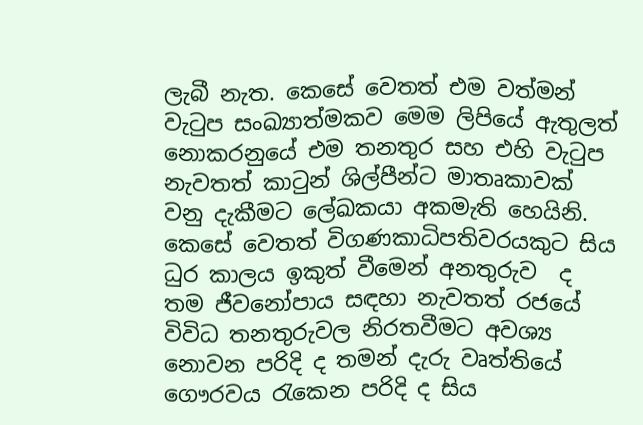ලැබී නැත. කෙසේ වෙතත් එම වත්මන් වැටුප සංඛ්‍යාත්මකව මෙම ලිපියේ ඇතුලත් නොකරනුයේ එම තනතුර සහ එහි වැටුප නැවතත් කාටුන් ශිල්පීන්ට මාතෘකාවක් වනු දැකීමට ලේඛකයා අකමැති හෙයිනි. කෙසේ වෙතත් විගණකාධිපතිවරයකුට සිය ධුර කාලය ඉකුත් වීමෙන් අනතුරුව  ද තම ජීවනෝපාය සඳහා නැවතත් රජයේ විවිධ තනතුරුවල නිරතවීමට අවශ්‍ය නොවන පරිදි ද තමන් දැරු වෘත්තියේ ගෞරවය රැකෙන පරිදි ද සිය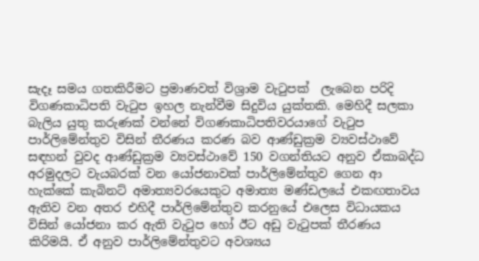සැදෑ සමය ගතකිරීමට ප්‍රමාණවත් විශ්‍රාම වැටුපක්  ලැබෙන පරිදි විගණකාධිපති වැටුප ඉහල නැන්වීම සිදුවිය යුක්තකි. මෙහිදී සලකා බැලිය යුතු කරුණක් වන්නේ විගණකාධිපතිවරයාගේ වැටුප පාර්ලිමේන්තුව විසින් තීරණය කරණ බව ආණ්ඩුක්‍රම ව්‍යවස්ථාවේ සඳහන් වුවද ආණ්ඩුක්‍රම ව්‍යවස්ථාවේ 150 වගන්තියට අනුව ඒකාබද්ධ අරමුදලට වැයබරක් වන යෝජනාවක් පාර්ලිමේන්තුව ගෙන ආ හැක්කේ කැබිනට් අමාත්‍යවරයෙකුට අමාත්‍ය මණ්ඩලයේ එකඟතාවය ඇතිව වන අතර එහිදී පාර්ලිමේන්තුව කරනුයේ එලෙස විධායකය විසින් යෝජනා කර ඇති වැටුප හෝ ඊට අඩු වැටුපක් තීරණය කිරිමයි. ඒ අනුව පාර්ලිමේන්තුවට අවශ්‍යය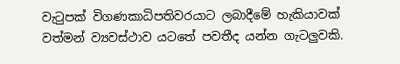වැටුපක් විගණකාධිපතිවරයාට ලබාදීමේ හැකියාවක් වත්මන් ව්‍යවස්ථාව යටතේ පවතීද යන්න ගැටලුවකි.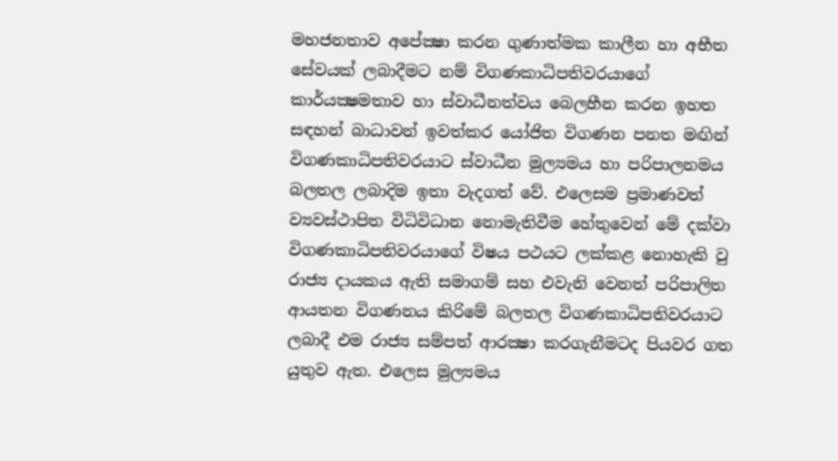මහජනතාව අපේක්‍ෂා කරන ගුණාත්මක කාලීන හා අභීත සේවයක් ලබාදීමට නම් විගණකාධිපතිවරයාගේ කාර්යක්‍ෂමතාව හා ස්වාධීනත්වය බෙලහීන කරන ඉහත සඳහන් බාධාවන් ඉවත්කර යෝජිත විගණන පනත මඟින් විගණකාධිපතිවරයාට ස්වාධීන මුල්‍යමය හා පරිපාලනමය බලතල ලබාදිම ඉතා වැදගත් වේ. එලෙසම ප්‍රමාණවත් ව්‍යවස්ථාපිත විධිවිධාන නොමැතිවීම හේතුවෙන් මේ දක්වා විගණකාධිපතිවරයාගේ විෂය පථයට ලක්කළ නොහැකි වු රාජ්‍ය දායකය ඇති සමාගම් සහ එවැනි වෙනත් පරිපාලිත ආයතන විගණනය කිරිමේ බලතල විගණකාධිපතිවරයාට ලබාදී එම රාජ්‍ය සම්පත් ආරක්‍ෂා කරගැනීමටද පියවර ගත යුතුව ඇත. එලෙස මුල්‍යමය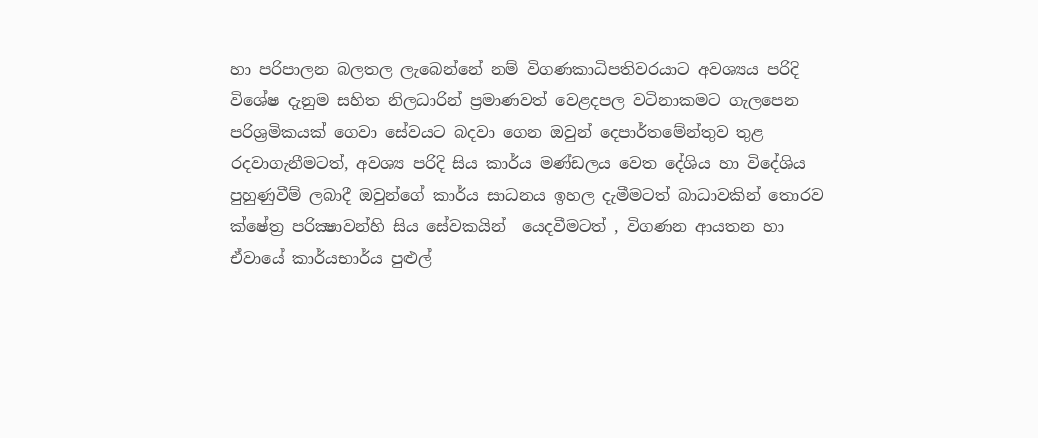හා පරිපාලන බලතල ලැබෙන්නේ නම් විගණකාධිපතිවරයාට අවශ්‍යය පරිදි විශේෂ දැනුම සහිත නිලධාරින් ප්‍රමාණවත් වෙළදපල වටිනාකමට ගැලපෙන පරිශ්‍රමිකයක් ගෙවා සේවයට බදවා ගෙන ඔවුන් දෙපාර්තමේන්තුව තුළ රදවාගැනීමටත්, අවශ්‍ය පරිදි සිය කාර්ය මණ්ඩලය වෙත දේශිය හා විදේශිය පුහුණුවීම් ලබාදී ඔවුන්ගේ කාර්ය සාධනය ඉහල දැමීමටත් බාධාවකින් තොරව  ක්ෂේත්‍ර පරික්‍ෂාවන්හි සිය සේවකයින්  යෙදවීමටත් , විගණන ආයතන හා ඒවායේ කාර්යභාර්ය පුළුල්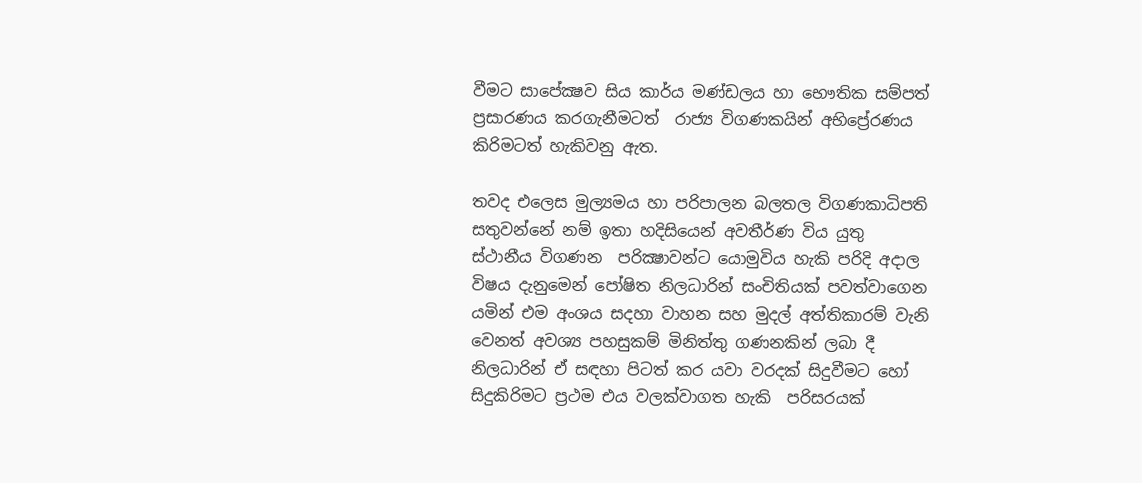වීමට සාපේක්‍ෂව සිය කාර්ය මණ්ඩලය හා භෞතික සම්පත්  ප්‍රසාරණය කරගැනීමටත්  රාජ්‍ය විගණකයින් අභිප්‍රේරණය කිරිමටත් හැකිවනු ඇත.

තවද එලෙස මුල්‍යමය හා පරිපාලන බලතල විගණකාධිපති සතුවන්නේ නම් ඉතා හදිසියෙන් අවතීර්ණ විය යුතු ස්ථානීය විගණන  පරික්‍ෂාවන්ට යොමුවිය හැකි පරිදි අදාල විෂය දැනුමෙන් පෝෂිත නිලධාරින් සංචිතියක් පවත්වාගෙන යමින් එම අංශය සදහා වාහන සහ මුදල් අත්තිකාරම් වැනි වෙනත් අවශ්‍ය පහසුකම් මිනිත්තු ගණනකින් ලබා දී නිලධාරින් ඒ සඳහා පිටත් කර යවා වරදක් සිදුවීමට හෝ සිදුකිරිමට ප්‍රථම එය වලක්වාගත හැකි  පරිසරයක්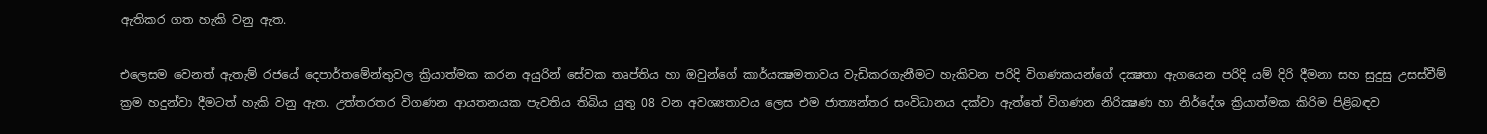ඇතිකර ගත හැකි වනු ඇත.

එලෙසම වෙනත් ඇතැම් රජයේ දෙපාර්තමේන්තුවල ක්‍රියාත්මක කරන අයුරින් සේවක තෘප්තිය හා ඔවුන්ගේ කාර්යක්‍ෂමතාවය වැඩිකරගැනීමට හැකිවන පරිදි විගණකයන්ගේ දක්‍ෂතා ඇගයෙන පරිදි යම් දිරි දීමනා සහ සුදුසු උසස්වීම් ක්‍රම හදුන්වා දීමටත් හැකි වනු ඇත. උත්තරතර විගණන ආයතනයක පැවතිය තිබිය යුතු 08 වන අවශ්‍යතාවය ලෙස එම ජාත්‍යන්තර සංවිධානය දක්වා ඇත්තේ විගණන නිරික්‍ෂණ හා නිර්දේශ ක්‍රියාත්මක කිරිම පිළිබඳව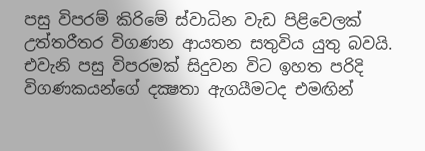පසු විපරම් කිරිමේ ස්වාධින වැඩ පිළිවෙලක් උත්තරීතර විගණන ආයතන සතුවිය යුතු බවයි. එවැනි පසු විපරමක් සිදුවන විට ඉහත පරිදි විගණකයන්ගේ දක්‍ෂතා ඇගයීමටද එමඟින්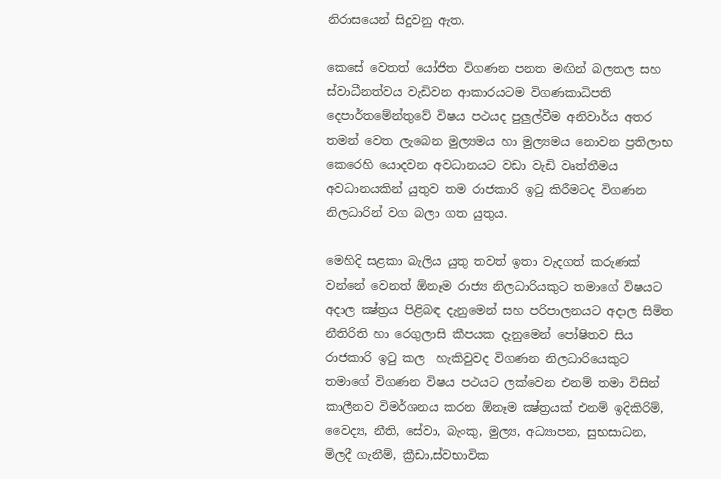නිරාසයෙන් සිදුවනු ඇත.

කෙසේ වෙතත් යෝජිත විගණන පනත මඟින් බලතල සහ ස්වාධීනත්වය වැඩිවන ආකාරයටම විගණකාධිපති දෙපාර්තමේන්තුවේ විෂය පථයද පුලුල්වීම අනිවාර්ය අතර තමන් වෙත ලැබෙන මුල්‍යමය හා මුල්‍යමය නොවන ප්‍රතිලාභ කෙරෙහි යොදවන අවධානයට වඩා වැඩි වෘත්තීමය අවධානයකින් යුතුව තම රාජකාරි ඉටු කිරීමටද විගණන නිලධාරින් වග බලා ගත යුතුය.

මෙහිදි සළකා බැලිය යුතු තවත් ඉතා වැදගත් කරුණක් වන්නේ වෙනත් ඕනෑම රාජ්‍ය නිලධාරියකුට තමාගේ විෂයට අදාල ක්‍ෂ්ත්‍රය පිළිබඳ දැනුමෙන් සහ පරිපාලනයට අදාල සිමිත නීතිරිති හා රෙගුලාසි කීපයක දැනුමෙන් පෝෂිතව සිය රාජකාරි ඉටු කල  හැකිවුවද විගණන නිලධාරියෙකුට තමාගේ විගණන විෂය පථයට ලක්වෙන එනම් තමා විසින් කාලීනව විමර්ශනය කරන ඕනෑම ක්‍ෂ්ත්‍රයක් එනම් ඉදිකිරිම්, වෛද්‍ය, නීති, සේවා, බැංකු, මුල්‍ය, අධ්‍යාපන, සුභසාධන, මිලදී ගැනීම්, ක්‍රීඩා,ස්වභාවික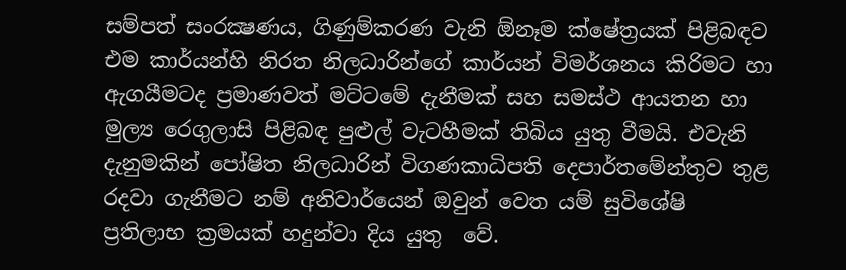සම්පත් සංරක්‍ෂණය, ගිණුම්කරණ වැනි ඕනෑම ක්ෂේත්‍රයක් පිළිබඳව එම කාර්යන්හි නිරත නිලධාරින්ගේ කාර්යන් විමර්ශනය කිරිමට හා ඇගයීමටද ප්‍රමාණවත් මට්ටමේ දැනීමක් සහ සමස්ථ ආයතන හා මුල්‍ය රෙගුලාසි පිළිබඳ පුළුල් වැටහීමක් තිබිය යුතු වීමයි. එවැනි දැනුමකින් පෝෂිත නිලධාරින් විගණකාධිපති දෙපාර්තමේන්තුව තුළ රදවා ගැනීමට නම් අනිවාර්යෙන් ඔවුන් වෙත යම් සුවිශේෂි ප්‍රතිලාභ ක්‍රමයක් හදුන්වා දිය යුතු  වේ.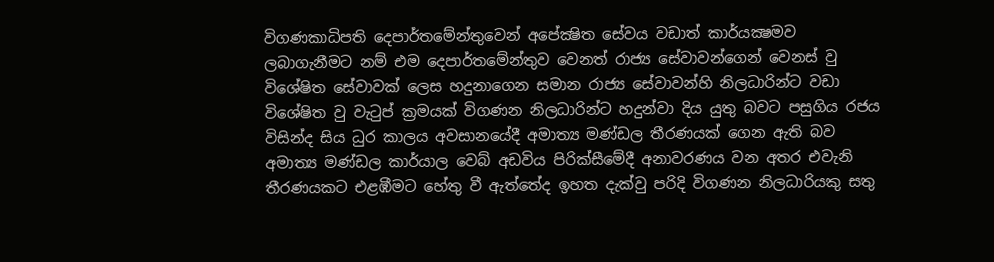විගණකාධිපති දෙපාර්තමේන්තුවෙන් අපේක්‍ෂිත සේවය වඩාත් කාර්යක්‍ෂමව ලබාගැනීමට නම් එම දෙපාර්තමේන්තුව වෙනත් රාජ්‍ය සේවාවන්ගෙන් වෙනස් වු විශේෂිත සේවාවක් ලෙස හදුනාගෙන සමාන රාජ්‍ය සේවාවන්හි නිලධාරින්ට වඩා විශේෂිත වු වැටුප් ක්‍රමයක් විගණන නිලධාරින්ට හදුන්වා දිය යුතු බවට පසුගිය රජය විසින්ද සිය ධුර කාලය අවසානයේදී අමාත්‍ය මණ්ඩල තීරණයක් ගෙන ඇති බව අමාත්‍ය මණ්ඩල කාර්යාල වෙබ් අඩවිය පිරික්සීමේදී අනාවරණය වන අතර එවැනි තීරණයකට එළඹීමට හේතු වී ඇත්තේද ඉහත දැක්වු පරිදි විගණන නිලධාරියකු සතු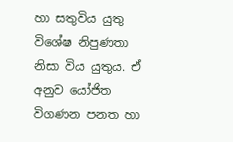හා සතුවිය යුතු  විශේෂ නිපුණතා නිසා විය යුතුය. ඒ අනුව යෝජිත විගණන පනත හා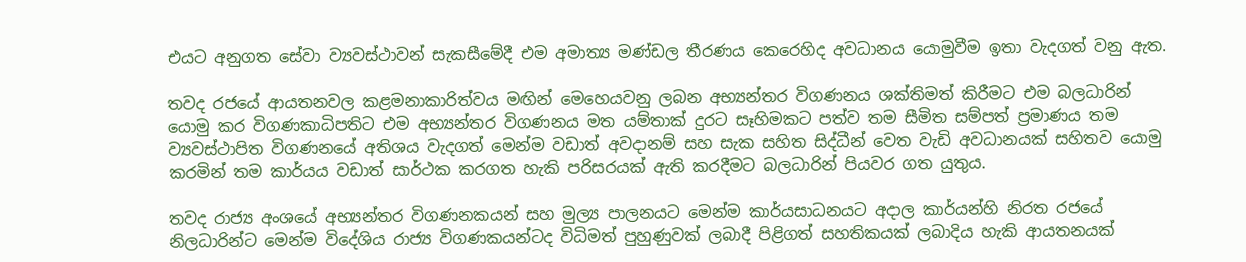එයට අනුගත සේවා ව්‍යවස්ථාවන් සැකසීමේදී එම අමාත්‍ය මණ්ඩල තීරණය කෙරෙහිද අවධානය යොමුවීම ඉතා වැදගත් වනු ඇත.

තවද රජයේ ආයතනවල කළමනාකාරිත්වය මඟින් මෙහෙයවනු ලබන අභ්‍යන්තර විගණනය ශක්තිමත් කිරීමට එම බලධාරින් යොමු කර විගණකාධිපතිට එම අභ්‍යන්තර විගණනය මත යම්තාක් දුරට සෑහිමකට පත්ව තම සීමිත සම්පත් ප්‍රමාණය තම ව්‍යවස්ථාපිත විගණනයේ අතිශය වැදගත් මෙන්ම වඩාත් අවදානම් සහ සැක සහිත සිද්ධීන් වෙත වැඩි අවධානයක් සහිතව යොමු කරමින් තම කාර්යය වඩාත් සාර්ථක කරගත හැකි පරිසරයක් ඇති කරදීමට බලධාරින් පියවර ගත යුතුය.

තවද රාජ්‍ය අංශයේ අභ්‍යන්තර විගණනකයන් සහ මුල්‍ය පාලනයට මෙන්ම කාර්යසාධනයට අදාල කාර්යන්හි නිරත රජයේ නිලධාරින්ට මෙන්ම විදේශිය රාජ්‍ය විගණකයන්ටද විධිමත් පුහුණුවක් ලබාදී පිළිගත් සහතිකයක් ලබාදිය හැකි ආයතනයක්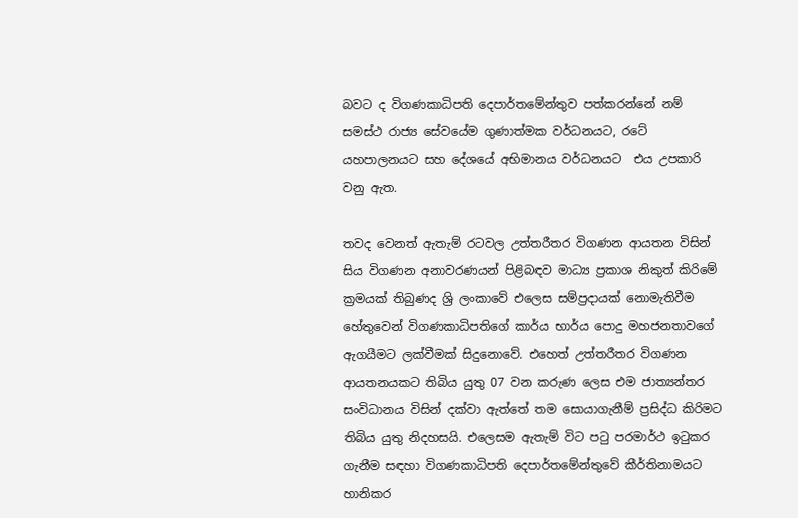බවට ද විගණකාධිපති දෙපාර්තමේන්තුව පත්කරන්නේ නම් සමස්ථ රාජ්‍ය සේවයේම ගුණාත්මක වර්ධනයට, රටේ යහපාලනයට සහ දේශයේ අභිමානය වර්ධනයට  එය උපකාරි වනු ඇත.

තවද වෙනත් ඇතැම් රටවල උත්තරීතර විගණන ආයතන විසින් සිය විගණන අනාවරණයන් පිළිබඳව මාධ්‍ය ප්‍රකාශ නිකුත් කිරිමේ ක්‍රමයක් තිබුණද ශ්‍රි ලංකාවේ එලෙස සම්ප්‍රදායක් නොමැතිවීම හේතුවෙන් විගණකාධිපතිගේ කාර්ය භාර්ය පොදු මහජනතාවගේ ඇගයීමට ලක්වීමක් සිදුනොවේ. එහෙත් උත්තරීතර විගණන ආයතනයකට තිබිය යුතු 07 වන කරුණ ලෙස එම ජාත්‍යන්තර සංවිධානය විසින් දක්වා ඇත්තේ තම සොයාගැනීම් ප්‍රසිද්ධ කිරිමට තිබිය යුතු නිදහසයි. එලෙසම ඇතැම් විට පටු පරමාර්ථ ඉටුකර ගැනීම සඳහා විගණකාධිපති දෙපාර්තමේන්තුවේ කීර්තිනාමයට හානිකර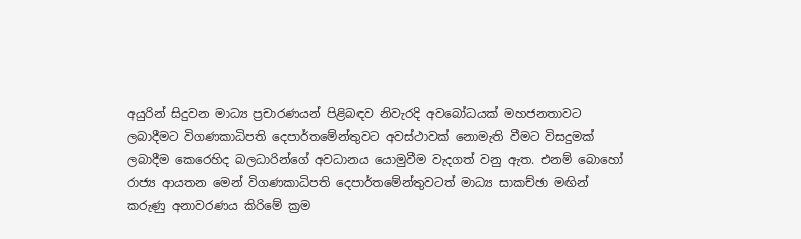අයුරින් සිදුවන මාධ්‍ය ප්‍රචාරණයන් පිළිබඳව නිවැරදි අවබෝධයක් මහජනතාවට ලබාදීමට විගණකාධිපති දෙපාර්තමේන්තුවට අවස්ථාවක් නොමැති වීමට විසදුමක් ලබාදීම කෙරෙහිද බලධාරින්ගේ අවධානය යොමුවීම වැදගත් වනු ඇත. එනම් බොහෝ රාජ්‍ය ආයතන මෙන් විගණකාධිපති දෙපාර්තමේන්තුවටත් මාධ්‍ය සාකච්ඡා මඟින් කරුණු අනාවරණය කිරිමේ ක්‍රම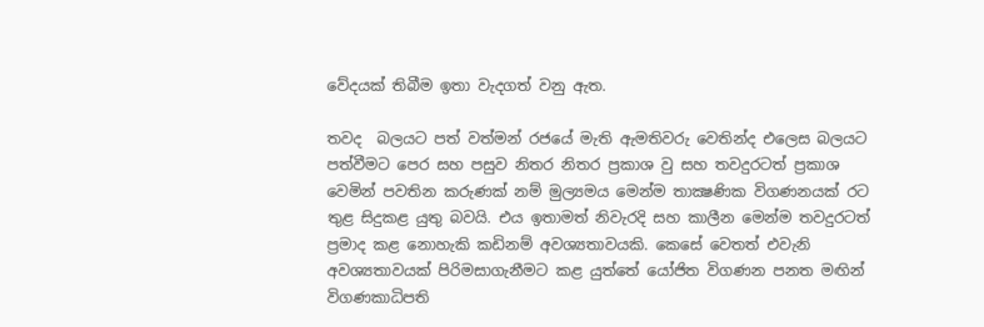වේදයක් තිබීම ඉතා වැදගත් වනු ඇත.

තවද  බලයට පත් වත්මන් රජයේ මැති ඇමතිවරු වෙතින්ද එලෙස බලයට පත්වීමට පෙර සහ පසුව නිතර නිතර ප්‍රකාශ වු සහ තවදුරටත් ප්‍රකාශ වෙමින් පවතින කරුණක් නම් මුල්‍යමය මෙන්ම තාක්‍ෂණික විගණනයක් රට තුළ සිදුකළ යුතු බවයි. එය ඉතාමත් නිවැරදි සහ කාලීන මෙන්ම තවදුරටත් ප්‍රමාද කළ නොහැකි කඩිනම් අවශ්‍යතාවයකි. කෙසේ වෙතත් එවැනි අවශ්‍යතාවයක් පිරිමසාගැනීමට කළ යුත්තේ යෝජිත විගණන පනත මඟින්  විගණකාධිපති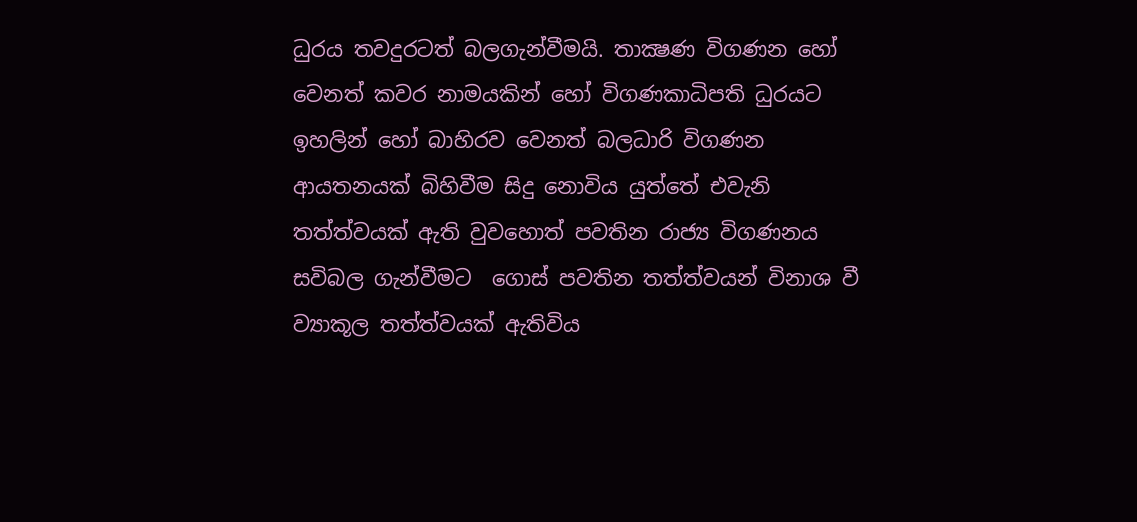ධුරය තවදුරටත් බලගැන්වීමයි. තාක්‍ෂණ විගණන හෝ වෙනත් කවර නාමයකින් හෝ විගණකාධිපති ධුරයට  ඉහලින් හෝ බාහිරව වෙනත් බලධාරි විගණන ආයතනයක් බිහිවීම සිදු නොවිය යුත්තේ එවැනි තත්ත්වයක් ඇති වුවහොත් පවතින රාජ්‍ය විගණනය සවිබල ගැන්වීමට  ගොස් පවතින තත්ත්වයන් විනාශ වී ව්‍යාකූල තත්ත්වයක් ඇතිවිය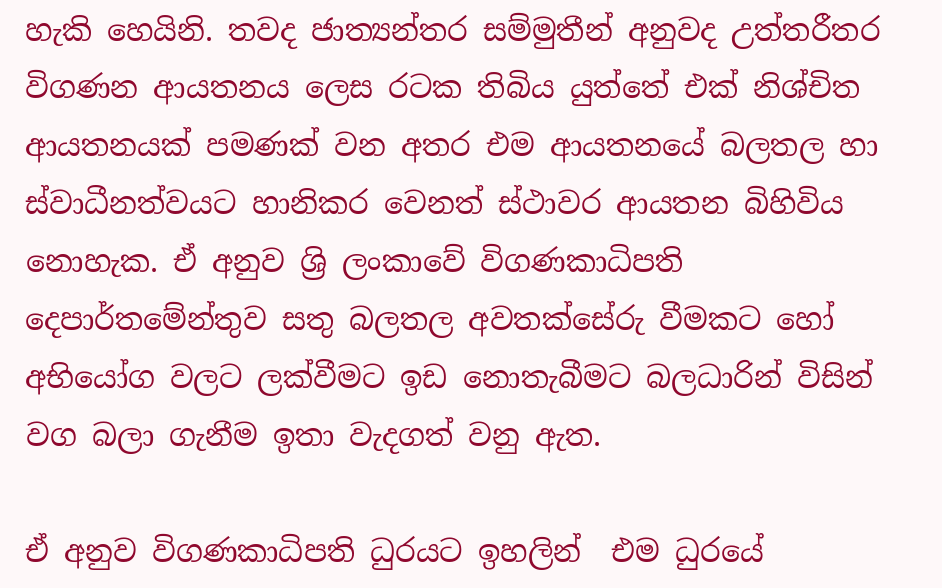හැකි හෙයිනි. තවද ජාත්‍යන්තර සම්මුතීන් අනුවද උත්තරීතර විගණන ආයතනය ලෙස රටක තිබිය යුත්තේ එක් නිශ්චිත ආයතනයක් පමණක් වන අතර එම ආයතනයේ බලතල හා ස්වාධීනත්වයට හානිකර වෙනත් ස්ථාවර ආයතන බිහිවිය නොහැක. ඒ අනුව ශ්‍රි ලංකාවේ විගණකාධිපති දෙපාර්තමේන්තුව සතු බලතල අවතක්සේරු වීමකට හෝ අභියෝග වලට ලක්වීමට ඉඩ නොතැබීමට බලධාරින් විසින් වග බලා ගැනීම ඉතා වැදගත් වනු ඇත.

ඒ අනුව විගණකාධිපති ධුරයට ඉහලින්  එම ධුරයේ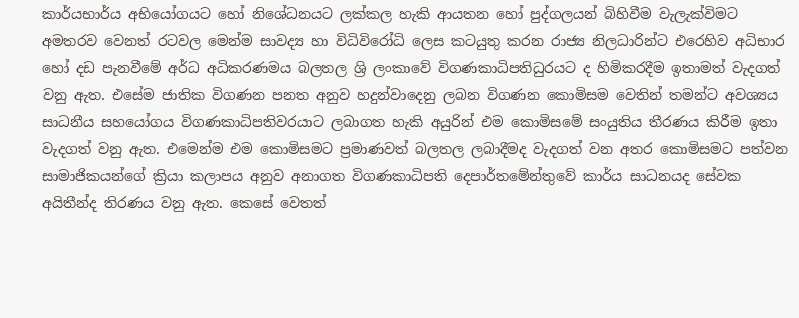කාර්යභාර්ය අභියෝගයට හෝ නිශේධනයට ලක්කල හැකි ආයතන හෝ පුද්ගලයන් බිහිවීම වැලැක්විමට අමතරව වෙනත් රටවල මෙන්ම සාවද්‍ය හා විධිවිරෝධි ලෙස කටයුතු කරන රාජ්‍ය නිලධාරින්ට එරෙහිව අධිභාර හෝ දඩ පැනවීමේ අර්ධ අධිකරණමය බලතල ශ්‍රි ලංකාවේ විගණකාධිපතිධුරයට ද හිමිකරදීම ඉතාමත් වැදගත් වනු ඇත. එසේම ජාතික විගණන පනත අනුව හදුන්වාදෙනු ලබන විගණන කොමිසම වෙතින් තමන්ට අවශ්‍යය සාධනීය සහයෝගය විගණකාධිපතිවරයාට ලබාගත හැකි අයුරින් එම කොමිසමේ සංයුතිය තීරණය කිරීම ඉතා වැදගත් වනු ඇත. එමෙන්ම එම කොමිසමට ප්‍රමාණවත් බලතල ලබාදීමද වැදගත් වන අතර කොමිසමට පත්වන සාමාජිකයන්ගේ ක්‍රියා කලාපය අනුව අනාගත විගණකාධිපති දෙපාර්තමේන්තුවේ කාර්ය සාධනයද සේවක අයිතීන්ද තිරණය වනු ඇත. කෙසේ වෙතත්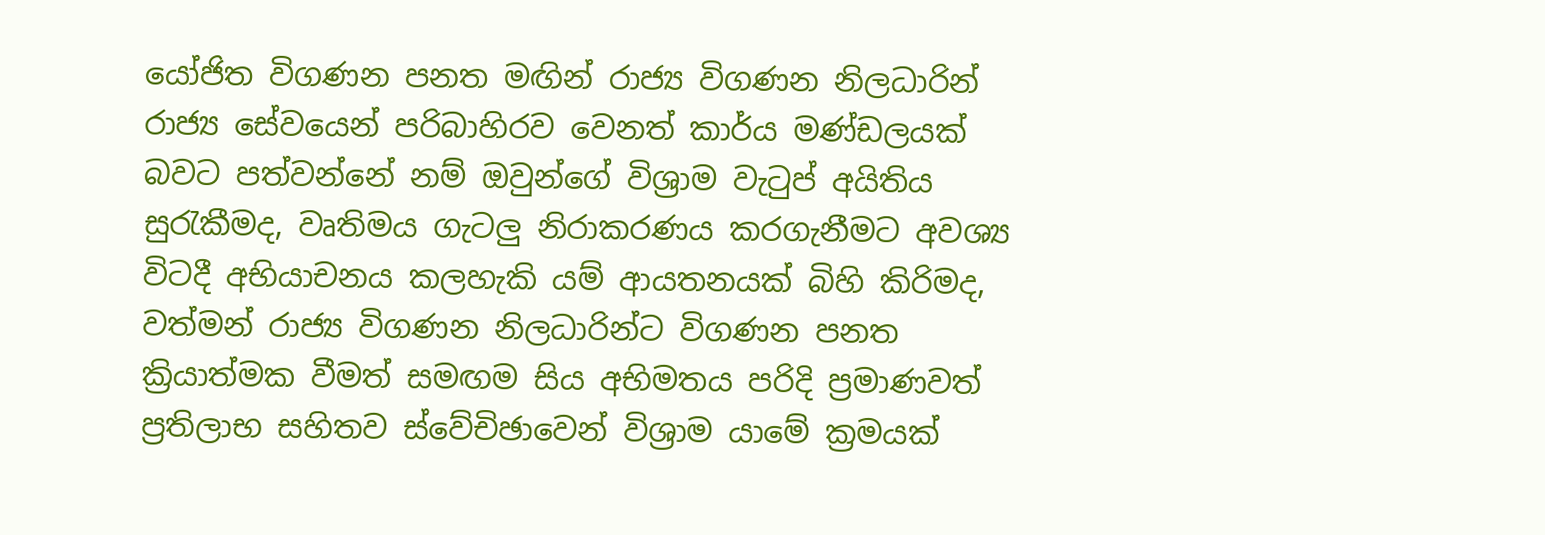යෝජිත විගණන පනත මඟින් රාජ්‍ය විගණන නිලධාරින් රාජ්‍ය සේවයෙන් පරිබාහිරව වෙනත් කාර්ය මණ්ඩලයක් බවට පත්වන්නේ නම් ඔවුන්ගේ විශ්‍රාම වැටුප් අයිතිය සුරැකීමද, වෘතිමය ගැටලු නිරාකරණය කරගැනීමට අවශ්‍ය විටදී අභියාචනය කලහැකි යම් ආයතනයක් බිහි කිරිමද, වත්මන් රාජ්‍ය විගණන නිලධාරින්ට විගණන පනත ක්‍රියාත්මක වීමත් සමඟම සිය අභිමතය පරිදි ප්‍රමාණවත් ප්‍රතිලාභ සහිතව ස්වේචිඡාවෙන් විශ්‍රාම යාමේ ක්‍රමයක්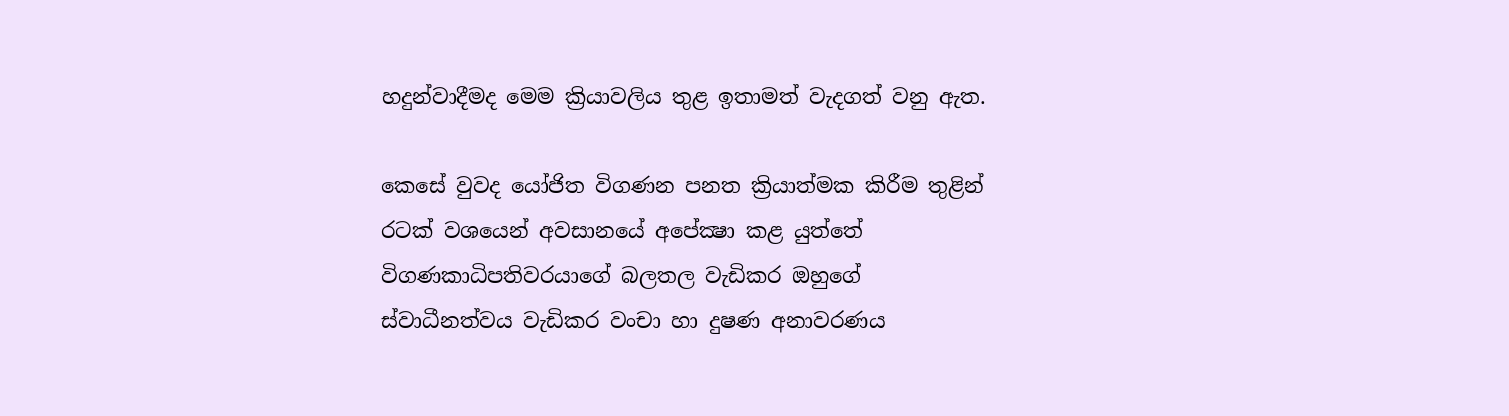හදුන්වාදීමද මෙම ක්‍රියාවලිය තුළ ඉතාමත් වැදගත් වනු ඇත.

කෙසේ වුවද යෝජිත විගණන පනත ක්‍රියාත්මක කිරීම තුළින් රටක් වශයෙන් අවසානයේ අපේක්‍ෂා කළ යුත්තේ විගණකාධිපතිවරයාගේ බලතල වැඩිකර ඔහුගේ ස්වාධීනත්වය වැඩිකර වංචා හා දුෂණ අනාවරණය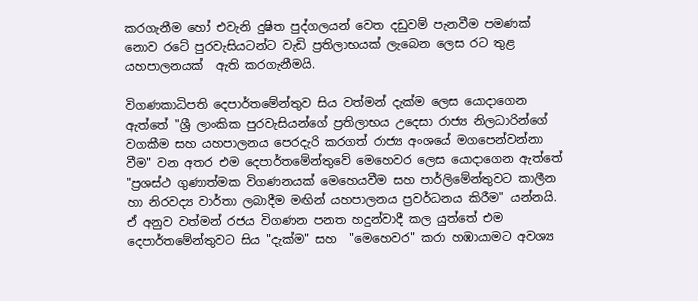කරගැනීම හෝ එවැනි දුෂිත පුද්ගලයන් වෙත දඩුවම් පැනවීම පමණක් නොව රටේ පුරවැසියටන්ට වැඩි ප්‍රතිලාභයක් ලැබෙන ලෙස රට තුළ යහපාලනයක්  ඇති කරගැනීමයි.

විගණකාධිපති දෙපාර්තමේන්තුව සිය වත්මන් දැක්ම ලෙස යොදාගෙන ඇත්තේ "ශ්‍රී ලාංකික පුරවැසියන්ගේ ප්‍රතිලාභය උදෙසා රාජ්‍ය නිලධාරින්ගේ වගකීම සහ යහපාලනය පෙරදැරි කරගත් රාජ්‍ය අංශයේ මගපෙන්වන්නා වීම" වන අතර එම දෙපාර්තමේන්තුවේ මෙහෙවර ලෙස යොදාගෙන ඇත්තේ "ප්‍රශස්ථ ගුණාත්මක විගණනයක් මෙහෙයවීම සහ පාර්ලිමේන්තුවට කාලීන හා නිරවද්‍ය වාර්තා ලබාදීම මඟින් යහපාලනය ප්‍රවර්ධනය කිරීම" යන්නයි. ඒ අනුව වත්මන් රජය විගණන පනත හදුන්වාදී කල යුත්තේ එම දෙපාර්තමේන්තුවට සිය "දැක්ම" සහ  "මෙහෙවර" කරා හඹායාමට අවශ්‍ය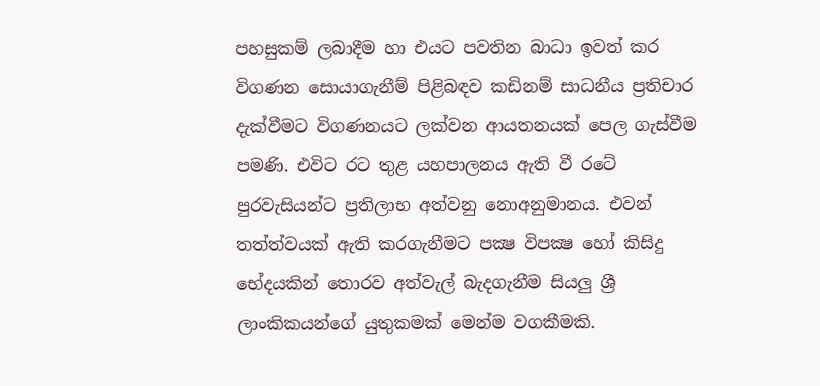පහසුකම් ලබාදීම හා එයට පවතින බාධා ඉවත් කර විගණන සොයාගැනීම් පිළිබඳව කඩිනම් සාධනීය ප්‍රතිචාර දැක්වීමට විගණනයට ලක්වන ආයතනයක් පෙල ගැස්වීම පමණි. එවිට රට තුළ යහපාලනය ඇති වී රටේ පුරවැසියන්ට ප්‍රතිලාභ අත්වනු නොඅනුමානය. එවන් තත්ත්වයක් ඇති කරගැනීමට පක්‍ෂ විපක්‍ෂ හෝ කිසිදු භේදයකින් තොරව අත්වැල් බැදගැනීම සියලු ශ්‍රී ලාංකිකයන්ගේ යුතුකමක් මෙන්ම වගකීමකි.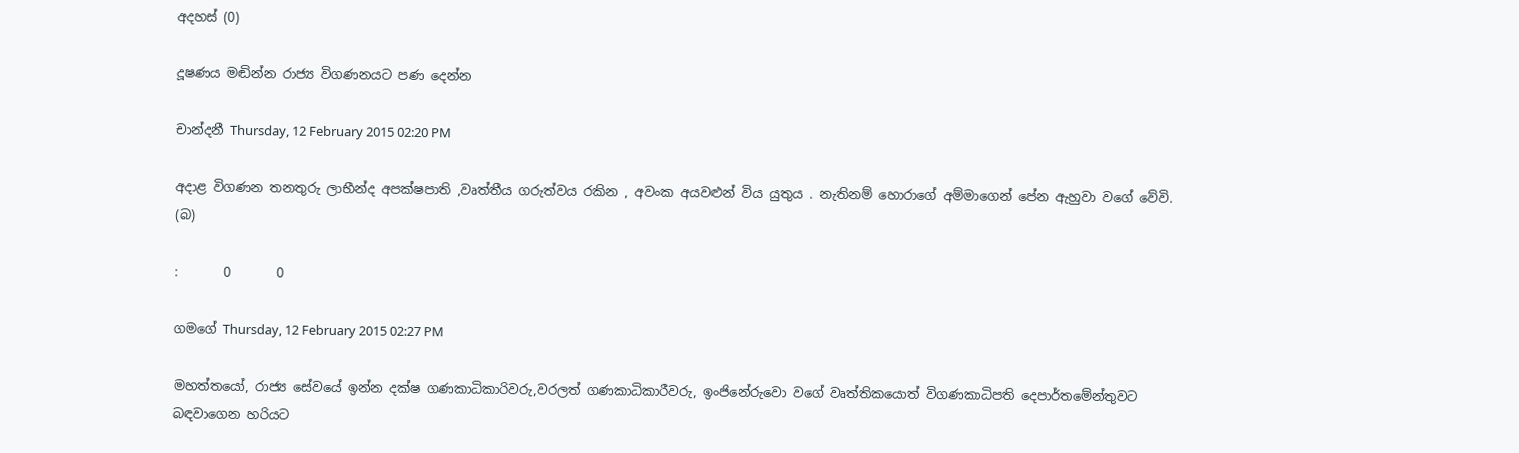අදහස් (0)

දූෂණය මඬින්න රාජ්‍ය විගණනයට පණ දෙන්න

චාන්දනී Thursday, 12 February 2015 02:20 PM

අදාළ විගණන තනතුරු ලාභීන්ද අපක්ෂපාති ,වෘත්තීය ගරුත්වය රකින , අවංක අයවළුන් විය යුතුය . නැතිනම් හොරාගේ අම්මාගෙන් පේන ඇහුවා වගේ වේවි. (බ)

:       0       0

ගමගේ Thursday, 12 February 2015 02:27 PM

මහත්තයෝ, රාජ්‍ය සේවයේ ඉන්න දක්ෂ ගණකාධිකාරිවරු,වරලත් ගණකාධිකාරීවරු, ඉංජිනේරුවො වගේ වෘත්තිකයොත් විගණකාධිපති දෙපාර්තමේන්තුවට බඳවාගෙන හරියට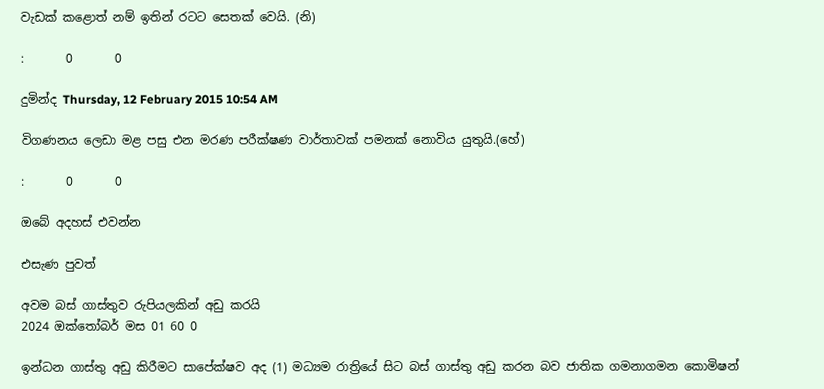වැඩක් කළොත් නම් ඉතින් රටට සෙතක් වෙයි. (නි)

:       0       0

දුමින්ද Thursday, 12 February 2015 10:54 AM

විගණනය ලෙඩා මළ පසු එන මරණ පරීක්ෂණ වාර්තාවක් පමනක් නොවිය යුතුයි.(හේ)

:       0       0

ඔබේ අදහස් එවන්න

එසැණ පුවත්

අවම බස් ගාස්තුව රුපියලකින් අඩු කරයි
2024 ඔක්තෝබර් මස 01 60 0

ඉන්ධන ගාස්තු අඩු කිරීමට සාපේක්ෂව අද (1) මධ්‍යම රාත්‍රියේ සිට බස් ගාස්තු අඩු කරන බව ජාතික ගමනාගමන කොමිෂන්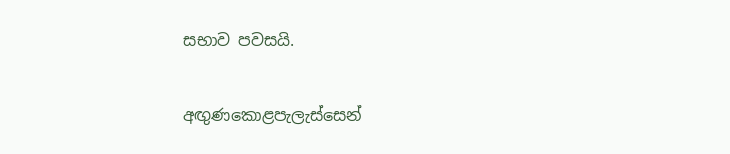සභාව පවසයි.


අඟුණකොළපැලැස්සෙන්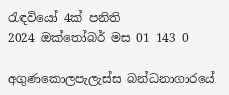රැඳවියෝ 4ක් පනිති
2024 ඔක්තෝබර් මස 01 143 0

අගුණකොලපැලැස්ස බන්ධනාගාරයේ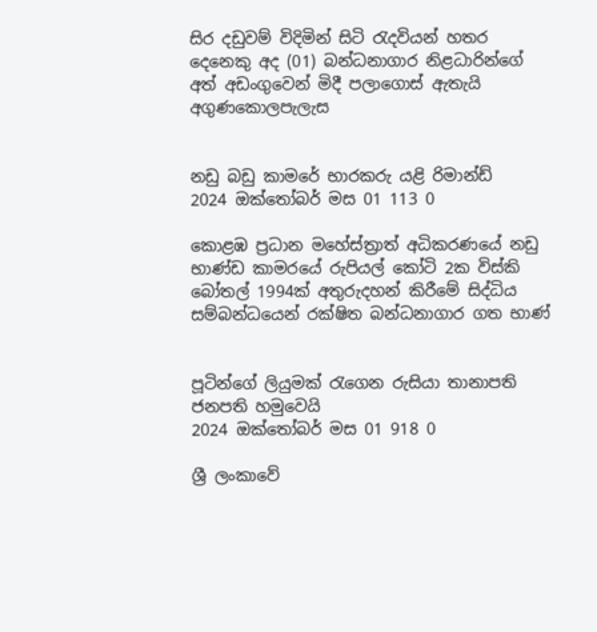සිර දඩුවම් විදිමින් සිටි රැදවියන් හතර දෙනෙකු අද (01) බන්ධනාගාර නිළධාරින්ගේ අත් අඩංගුවෙන් මිදී පලාගොස් ඇතැයි අගුණකොලපැලැස


නඩු බඩු කාමරේ භාරකරු යළි රිමාන්ඩ්
2024 ඔක්තෝබර් මස 01 113 0

කොළඹ ප්‍රධාන මහේස්ත්‍රාත් අධිකරණයේ නඩු භාණ්ඩ කාමරයේ රුපියල් කෝටි 2ක විස්කි බෝතල් 1994ක් අතුරුදහන් කිරීමේ සිද්ධිය සම්බන්ධයෙන් රක්ෂිත බන්ධනාගාර ගත භාණ්


පූටින්ගේ ලියුමක් රැගෙන රුසියා තානාපති ජනපති හමුවෙයි
2024 ඔක්තෝබර් මස 01 918 0

ශ්‍රී ලංකාවේ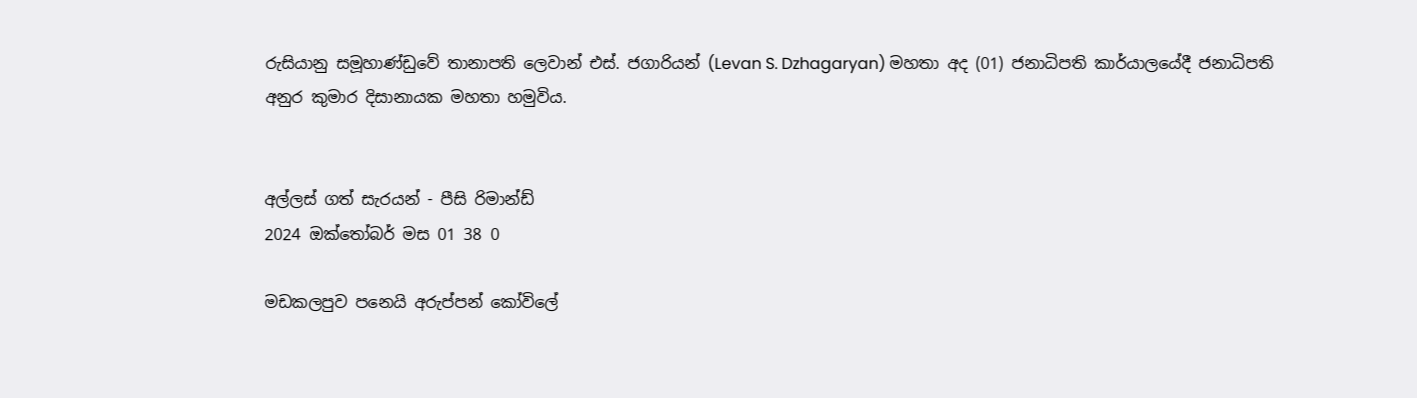රුසියානු සමූහාණ්ඩුවේ තානාපති ලෙවාන් එස්. ජගාරියන් (Levan S. Dzhagaryan) මහතා අද (01) ජනාධිපති කාර්යාලයේදී ජනාධිපති අනුර කුමාර දිසානායක මහතා හමුවිය.


අල්ලස් ගත් සැරයන් - පීසි රිමාන්ඩ්
2024 ඔක්තෝබර් මස 01 38 0

මඩකලපුව පනෙයි අරුප්පන් කෝවිලේ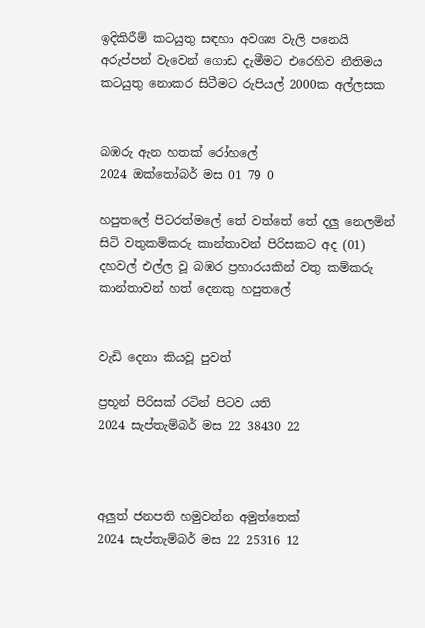ඉදිකිරීම් කටයුතු සඳහා අවශ්‍ය වැලි පනෙයි අරුප්පන් වැවෙන් ගොඩ දැමීමට එරෙහිව නීතිමය කටයුතු නොකර සිටීමට රුපියල් 2000ක අල්ලසක


බඹරු ඇන හතක් රෝහලේ
2024 ඔක්තෝබර් මස 01 79 0

හපුතලේ පිටරත්මලේ තේ වත්තේ තේ දලු නෙලමින් සිටි වතුකම්කරු කාන්තාවන් පිරිසකට අද (01) දහවල් එල්ල වූ බඹර ප්‍රහාරයකින් වතු කම්කරු කාන්තාවන් හත් දෙනකු හපුතලේ


වැඩි දෙනා කියවූ පුවත්

ප්‍රභූන් පිරිසක් රටින් පිටව යති
2024 සැප්තැම්බර් මස 22 38430 22



අලුත් ජනපති හමුවන්න අමුත්තෙක්
2024 සැප්තැම්බර් මස 22 25316 12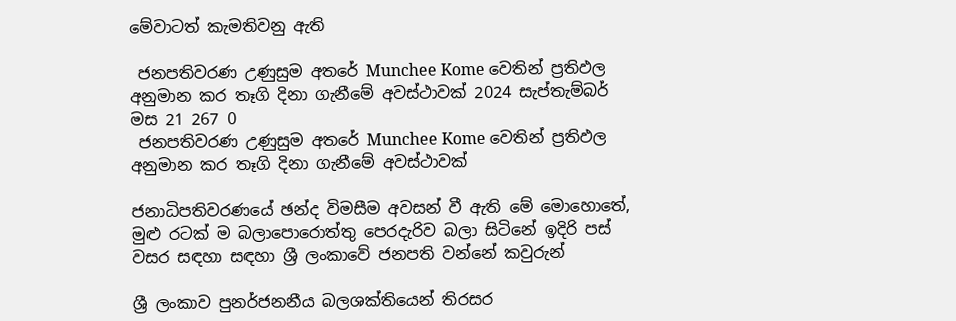මේවාටත් කැමතිවනු ඇති

 ජනපතිවරණ උණුසුම අතරේ Munchee Kome වෙතින් ප්‍රතිඵල අනුමාන කර තෑගි දිනා ගැනීමේ අවස්ථාවක් 2024 සැප්තැම්බර් මස 21 267 0
 ජනපතිවරණ උණුසුම අතරේ Munchee Kome වෙතින් ප්‍රතිඵල අනුමාන කර තෑගි දිනා ගැනීමේ අවස්ථාවක්

ජනාධිපතිවරණයේ ඡන්ද විමසීම අවසන් වී ඇති මේ මොහොතේ, මුළු රටක් ම බලාපොරොත්තු පෙරදැරිව බලා සිටිනේ ඉදිරි පස් වසර සඳහා සඳහා ශ්‍රී ලංකාවේ ජනපති වන්නේ කවුරුන්

ශ්‍රී ලංකාව පුනර්ජනනීය බලශක්තියෙන් තිරසර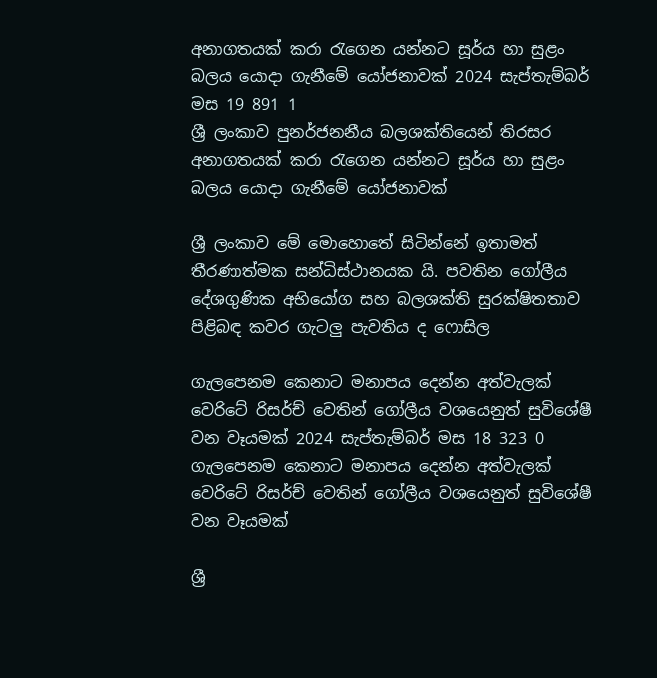අනාගතයක් කරා රැගෙන යන්නට සූර්ය හා සුළං බලය යොදා ගැනීමේ යෝජනාවක් 2024 සැප්තැම්බර් මස 19 891 1
ශ්‍රී ලංකාව පුනර්ජනනීය බලශක්තියෙන් තිරසර අනාගතයක් කරා රැගෙන යන්නට සූර්ය හා සුළං බලය යොදා ගැනීමේ යෝජනාවක්

ශ්‍රී ලංකාව මේ මොහොතේ සිටින්නේ ඉතාමත් තීරණාත්මක සන්ධිස්ථානයක යි. පවතින ගෝලීය දේශගුණික අභියෝග සහ බලශක්ති සුරක්ෂිතතාව පිළිබඳ කවර ගැටලු පැවතිය ද ෆොසිල

ගැලපෙනම කෙනාට මනාපය දෙන්න අත්වැලක් වෙරිටේ රිසර්ච් වෙතින් ගෝලීය වශයෙනුත් සුවිශේෂී වන වෑයමක් 2024 සැප්තැම්බර් මස 18 323 0
ගැලපෙනම කෙනාට මනාපය දෙන්න අත්වැලක් වෙරිටේ රිසර්ච් වෙතින් ගෝලීය වශයෙනුත් සුවිශේෂී වන වෑයමක්

ශ්‍රී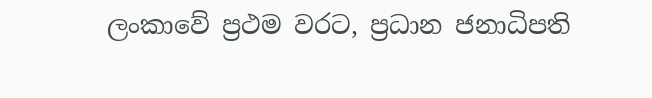ලංකාවේ ප්‍රථම වරට, ප්‍රධාන ජනාධිපති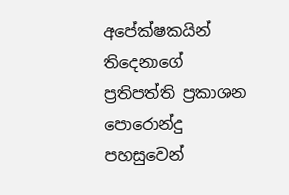අපේක්ෂකයින් තිදෙනාගේ ප්‍රතිපත්ති ප්‍රකාශන පොරොන්දු පහසුවෙන්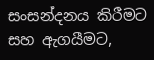සංසන්දනය කිරීමට සහ ඇගයීමට,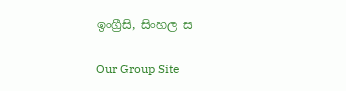ඉංග්‍රීසි, සිංහල ස

Our Group Site